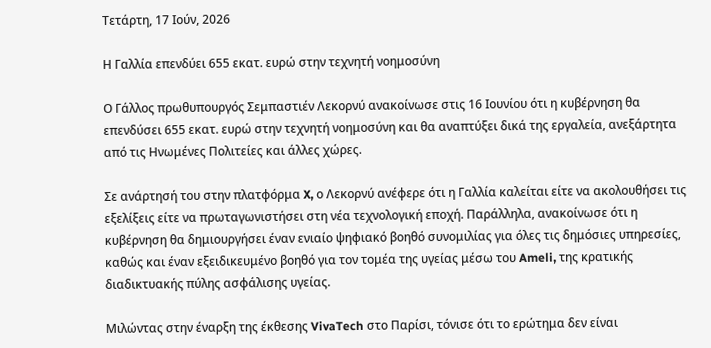Τετάρτη, 17 Ιούν, 2026

Η Γαλλία επενδύει 655 εκατ. ευρώ στην τεχνητή νοημοσύνη

Ο Γάλλος πρωθυπουργός Σεμπαστιέν Λεκορνύ ανακοίνωσε στις 16 Ιουνίου ότι η κυβέρνηση θα επενδύσει 655 εκατ. ευρώ στην τεχνητή νοημοσύνη και θα αναπτύξει δικά της εργαλεία, ανεξάρτητα από τις Ηνωμένες Πολιτείες και άλλες χώρες.

Σε ανάρτησή του στην πλατφόρμα X, ο Λεκορνύ ανέφερε ότι η Γαλλία καλείται είτε να ακολουθήσει τις εξελίξεις είτε να πρωταγωνιστήσει στη νέα τεχνολογική εποχή. Παράλληλα, ανακοίνωσε ότι η κυβέρνηση θα δημιουργήσει έναν ενιαίο ψηφιακό βοηθό συνομιλίας για όλες τις δημόσιες υπηρεσίες, καθώς και έναν εξειδικευμένο βοηθό για τον τομέα της υγείας μέσω του Ameli, της κρατικής διαδικτυακής πύλης ασφάλισης υγείας.

Μιλώντας στην έναρξη της έκθεσης VivaTech στο Παρίσι, τόνισε ότι το ερώτημα δεν είναι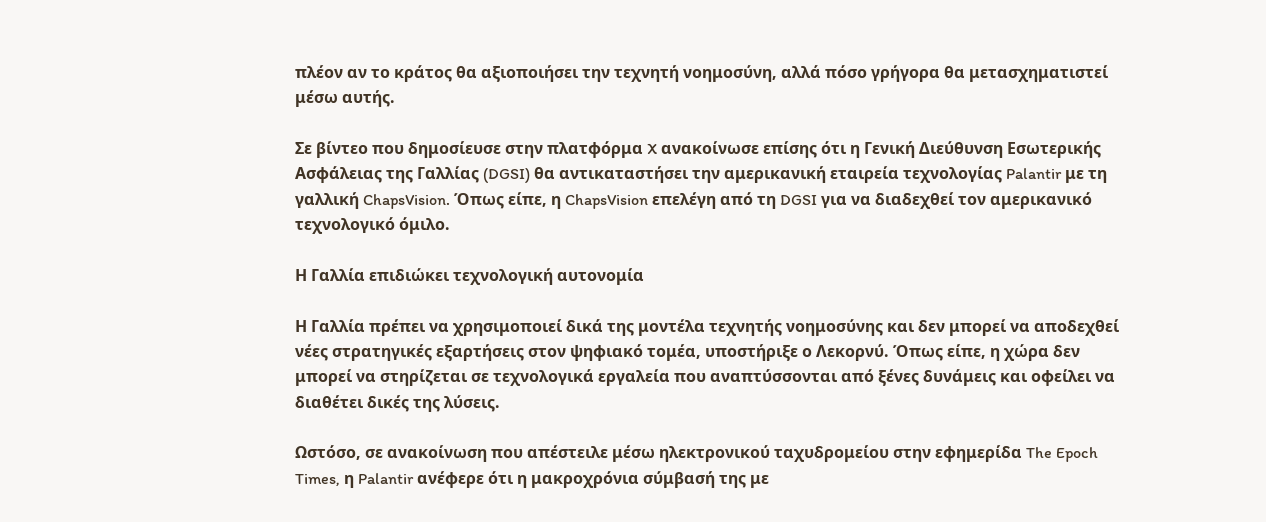πλέον αν το κράτος θα αξιοποιήσει την τεχνητή νοημοσύνη, αλλά πόσο γρήγορα θα μετασχηματιστεί μέσω αυτής.

Σε βίντεο που δημοσίευσε στην πλατφόρμα X ανακοίνωσε επίσης ότι η Γενική Διεύθυνση Εσωτερικής Ασφάλειας της Γαλλίας (DGSI) θα αντικαταστήσει την αμερικανική εταιρεία τεχνολογίας Palantir με τη γαλλική ChapsVision. Όπως είπε, η ChapsVision επελέγη από τη DGSI για να διαδεχθεί τον αμερικανικό τεχνολογικό όμιλο.

Η Γαλλία επιδιώκει τεχνολογική αυτονομία

Η Γαλλία πρέπει να χρησιμοποιεί δικά της μοντέλα τεχνητής νοημοσύνης και δεν μπορεί να αποδεχθεί νέες στρατηγικές εξαρτήσεις στον ψηφιακό τομέα, υποστήριξε ο Λεκορνύ. Όπως είπε, η χώρα δεν μπορεί να στηρίζεται σε τεχνολογικά εργαλεία που αναπτύσσονται από ξένες δυνάμεις και οφείλει να διαθέτει δικές της λύσεις.

Ωστόσο, σε ανακοίνωση που απέστειλε μέσω ηλεκτρονικού ταχυδρομείου στην εφημερίδα The Epoch Times, η Palantir ανέφερε ότι η μακροχρόνια σύμβασή της με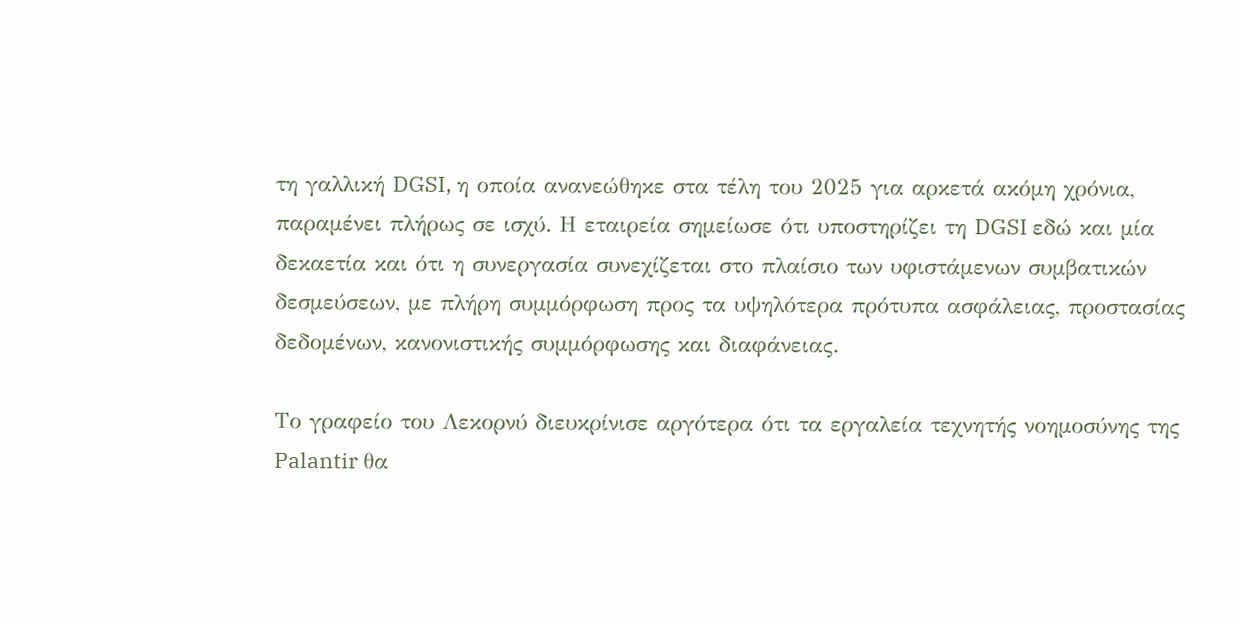τη γαλλική DGSI, η οποία ανανεώθηκε στα τέλη του 2025 για αρκετά ακόμη χρόνια, παραμένει πλήρως σε ισχύ. Η εταιρεία σημείωσε ότι υποστηρίζει τη DGSI εδώ και μία δεκαετία και ότι η συνεργασία συνεχίζεται στο πλαίσιο των υφιστάμενων συμβατικών δεσμεύσεων, με πλήρη συμμόρφωση προς τα υψηλότερα πρότυπα ασφάλειας, προστασίας δεδομένων, κανονιστικής συμμόρφωσης και διαφάνειας.

Το γραφείο του Λεκορνύ διευκρίνισε αργότερα ότι τα εργαλεία τεχνητής νοημοσύνης της Palantir θα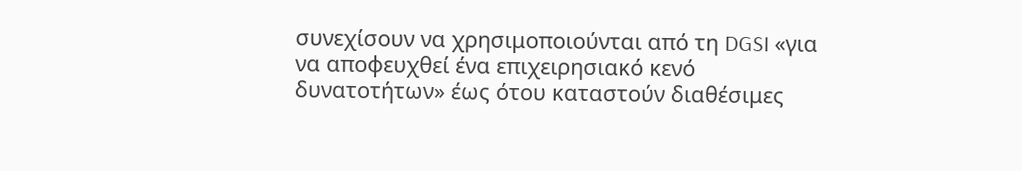συνεχίσουν να χρησιμοποιούνται από τη DGSI «για να αποφευχθεί ένα επιχειρησιακό κενό δυνατοτήτων» έως ότου καταστούν διαθέσιμες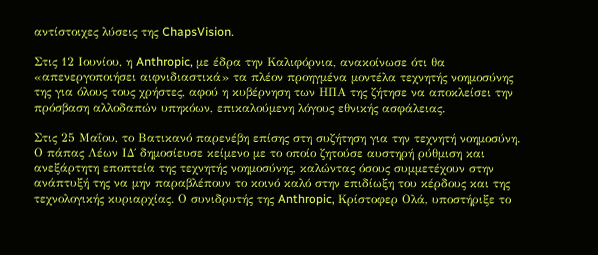αντίστοιχες λύσεις της ChapsVision.

Στις 12 Ιουνίου, η Anthropic, με έδρα την Καλιφόρνια, ανακοίνωσε ότι θα «απενεργοποιήσει αιφνιδιαστικά» τα πλέον προηγμένα μοντέλα τεχνητής νοημοσύνης της για όλους τους χρήστες, αφού η κυβέρνηση των ΗΠΑ της ζήτησε να αποκλείσει την πρόσβαση αλλοδαπών υπηκόων, επικαλούμενη λόγους εθνικής ασφάλειας.

Στις 25 Μαΐου, το Βατικανό παρενέβη επίσης στη συζήτηση για την τεχνητή νοημοσύνη. Ο πάπας Λέων ΙΔ΄ δημοσίευσε κείμενο με το οποίο ζητούσε αυστηρή ρύθμιση και ανεξάρτητη εποπτεία της τεχνητής νοημοσύνης, καλώντας όσους συμμετέχουν στην ανάπτυξή της να μην παραβλέπουν το κοινό καλό στην επιδίωξη του κέρδους και της τεχνολογικής κυριαρχίας. Ο συνιδρυτής της Anthropic, Κρίστοφερ Ολά, υποστήριξε το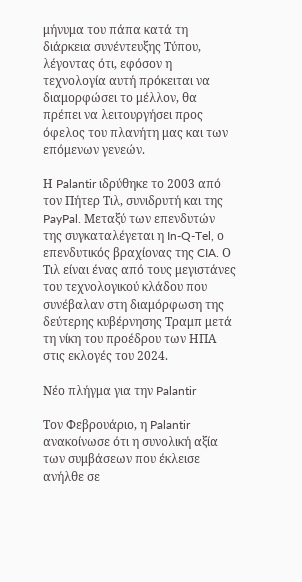μήνυμα του πάπα κατά τη διάρκεια συνέντευξης Τύπου, λέγοντας ότι, εφόσον η τεχνολογία αυτή πρόκειται να διαμορφώσει το μέλλον, θα πρέπει να λειτουργήσει προς όφελος του πλανήτη μας και των επόμενων γενεών.

Η Palantir ιδρύθηκε το 2003 από τον Πήτερ Τιλ, συνιδρυτή και της PayPal. Μεταξύ των επενδυτών της συγκαταλέγεται η In-Q-Tel, ο επενδυτικός βραχίονας της CIA. Ο Τιλ είναι ένας από τους μεγιστάνες του τεχνολογικού κλάδου που συνέβαλαν στη διαμόρφωση της δεύτερης κυβέρνησης Τραμπ μετά τη νίκη του προέδρου των ΗΠΑ στις εκλογές του 2024.

Νέο πλήγμα για την Palantir

Τον Φεβρουάριο, η Palantir ανακοίνωσε ότι η συνολική αξία των συμβάσεων που έκλεισε ανήλθε σε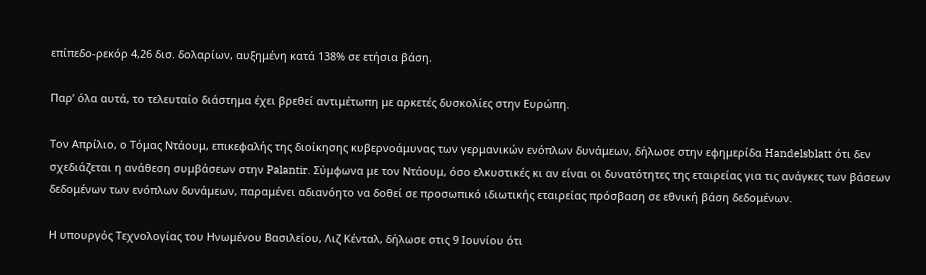επίπεδο-ρεκόρ 4,26 δισ. δολαρίων, αυξημένη κατά 138% σε ετήσια βάση.

Παρ’ όλα αυτά, το τελευταίο διάστημα έχει βρεθεί αντιμέτωπη με αρκετές δυσκολίες στην Ευρώπη.

Τον Απρίλιο, ο Τόμας Ντάουμ, επικεφαλής της διοίκησης κυβερνοάμυνας των γερμανικών ενόπλων δυνάμεων, δήλωσε στην εφημερίδα Handelsblatt ότι δεν σχεδιάζεται η ανάθεση συμβάσεων στην Palantir. Σύμφωνα με τον Ντάουμ, όσο ελκυστικές κι αν είναι οι δυνατότητες της εταιρείας για τις ανάγκες των βάσεων δεδομένων των ενόπλων δυνάμεων, παραμένει αδιανόητο να δοθεί σε προσωπικό ιδιωτικής εταιρείας πρόσβαση σε εθνική βάση δεδομένων.

Η υπουργός Τεχνολογίας του Ηνωμένου Βασιλείου, Λιζ Κένταλ, δήλωσε στις 9 Ιουνίου ότι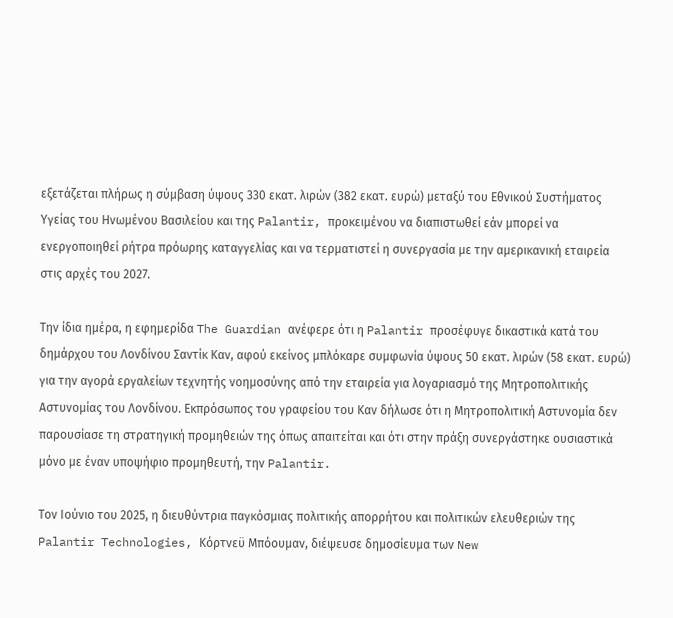εξετάζεται πλήρως η σύμβαση ύψους 330 εκατ. λιρών (382 εκατ. ευρώ) μεταξύ του Εθνικού Συστήματος Υγείας του Ηνωμένου Βασιλείου και της Palantir, προκειμένου να διαπιστωθεί εάν μπορεί να ενεργοποιηθεί ρήτρα πρόωρης καταγγελίας και να τερματιστεί η συνεργασία με την αμερικανική εταιρεία στις αρχές του 2027.

Την ίδια ημέρα, η εφημερίδα The Guardian ανέφερε ότι η Palantir προσέφυγε δικαστικά κατά του δημάρχου του Λονδίνου Σαντίκ Καν, αφού εκείνος μπλόκαρε συμφωνία ύψους 50 εκατ. λιρών (58 εκατ. ευρώ) για την αγορά εργαλείων τεχνητής νοημοσύνης από την εταιρεία για λογαριασμό της Μητροπολιτικής Αστυνομίας του Λονδίνου. Εκπρόσωπος του γραφείου του Καν δήλωσε ότι η Μητροπολιτική Αστυνομία δεν παρουσίασε τη στρατηγική προμηθειών της όπως απαιτείται και ότι στην πράξη συνεργάστηκε ουσιαστικά μόνο με έναν υποψήφιο προμηθευτή, την Palantir.

Τον Ιούνιο του 2025, η διευθύντρια παγκόσμιας πολιτικής απορρήτου και πολιτικών ελευθεριών της Palantir Technologies, Κόρτνεϋ Μπόουμαν, διέψευσε δημοσίευμα των New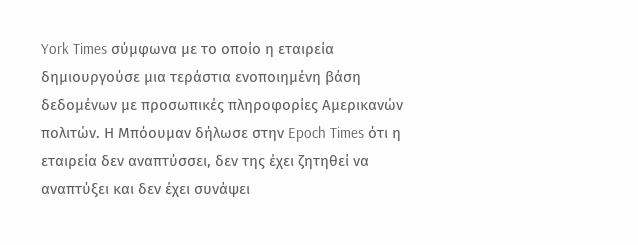York Times σύμφωνα με το οποίο η εταιρεία δημιουργούσε μια τεράστια ενοποιημένη βάση δεδομένων με προσωπικές πληροφορίες Αμερικανών πολιτών. Η Μπόουμαν δήλωσε στην Epoch Times ότι η εταιρεία δεν αναπτύσσει, δεν της έχει ζητηθεί να αναπτύξει και δεν έχει συνάψει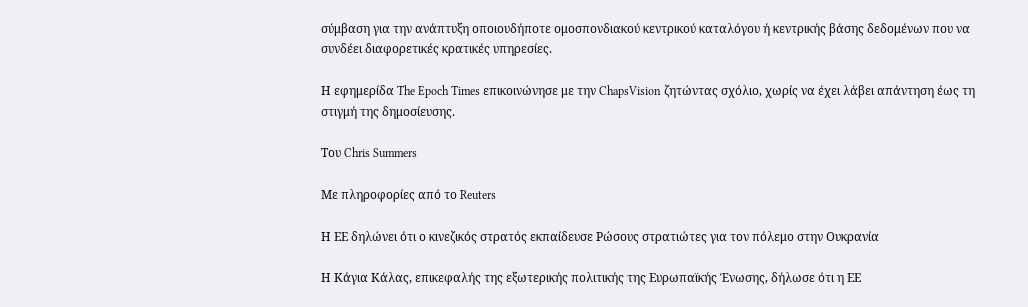σύμβαση για την ανάπτυξη οποιουδήποτε ομοσπονδιακού κεντρικού καταλόγου ή κεντρικής βάσης δεδομένων που να συνδέει διαφορετικές κρατικές υπηρεσίες.

Η εφημερίδα The Epoch Times επικοινώνησε με την ChapsVision ζητώντας σχόλιο, χωρίς να έχει λάβει απάντηση έως τη στιγμή της δημοσίευσης.

Του Chris Summers

Με πληροφορίες από το Reuters

Η ΕΕ δηλώνει ότι ο κινεζικός στρατός εκπαίδευσε Ρώσους στρατιώτες για τον πόλεμο στην Ουκρανία

Η Κάγια Κάλας, επικεφαλής της εξωτερικής πολιτικής της Ευρωπαϊκής Ένωσης, δήλωσε ότι η ΕΕ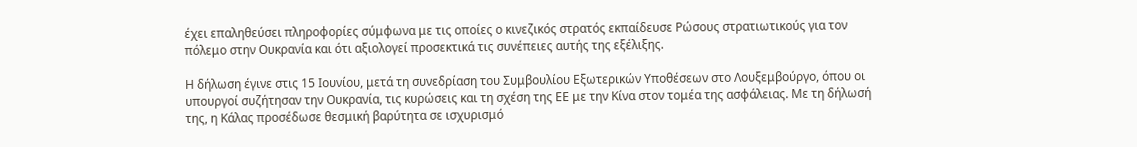έχει επαληθεύσει πληροφορίες σύμφωνα με τις οποίες ο κινεζικός στρατός εκπαίδευσε Ρώσους στρατιωτικούς για τον πόλεμο στην Ουκρανία και ότι αξιολογεί προσεκτικά τις συνέπειες αυτής της εξέλιξης.

Η δήλωση έγινε στις 15 Ιουνίου, μετά τη συνεδρίαση του Συμβουλίου Εξωτερικών Υποθέσεων στο Λουξεμβούργο, όπου οι υπουργοί συζήτησαν την Ουκρανία, τις κυρώσεις και τη σχέση της ΕΕ με την Κίνα στον τομέα της ασφάλειας. Με τη δήλωσή της, η Κάλας προσέδωσε θεσμική βαρύτητα σε ισχυρισμό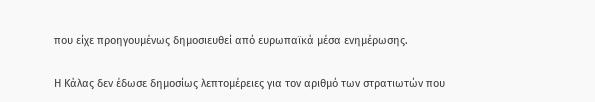που είχε προηγουμένως δημοσιευθεί από ευρωπαϊκά μέσα ενημέρωσης.

Η Κάλας δεν έδωσε δημοσίως λεπτομέρειες για τον αριθμό των στρατιωτών που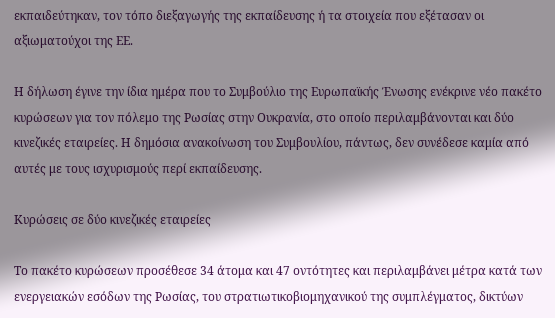εκπαιδεύτηκαν, τον τόπο διεξαγωγής της εκπαίδευσης ή τα στοιχεία που εξέτασαν οι αξιωματούχοι της ΕΕ.

Η δήλωση έγινε την ίδια ημέρα που το Συμβούλιο της Ευρωπαϊκής Ένωσης ενέκρινε νέο πακέτο κυρώσεων για τον πόλεμο της Ρωσίας στην Ουκρανία, στο οποίο περιλαμβάνονται και δύο κινεζικές εταιρείες. Η δημόσια ανακοίνωση του Συμβουλίου, πάντως, δεν συνέδεσε καμία από αυτές με τους ισχυρισμούς περί εκπαίδευσης.

Κυρώσεις σε δύο κινεζικές εταιρείες

Το πακέτο κυρώσεων προσέθεσε 34 άτομα και 47 οντότητες και περιλαμβάνει μέτρα κατά των ενεργειακών εσόδων της Ρωσίας, του στρατιωτικοβιομηχανικού της συμπλέγματος, δικτύων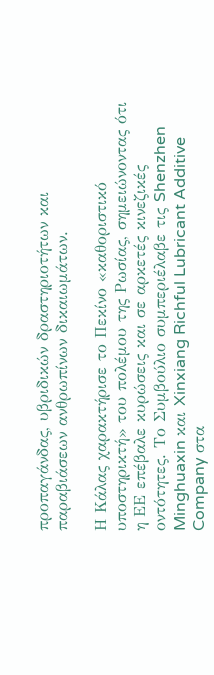προπαγάνδας, υβριδικών δραστηριοτήτων και παραβιάσεων ανθρωπίνων δικαιωμάτων.

Η Κάλας χαρακτήρισε το Πεκίνο «καθοριστικό υποστηρικτή» του πολέμου της Ρωσίας, σημειώνοντας ότι η ΕΕ επέβαλε κυρώσεις και σε αρκετές κινεζικές οντότητες. Το Συμβούλιο συμπεριέλαβε τις Shenzhen Minghuaxin και Xinxiang Richful Lubricant Additive Company στα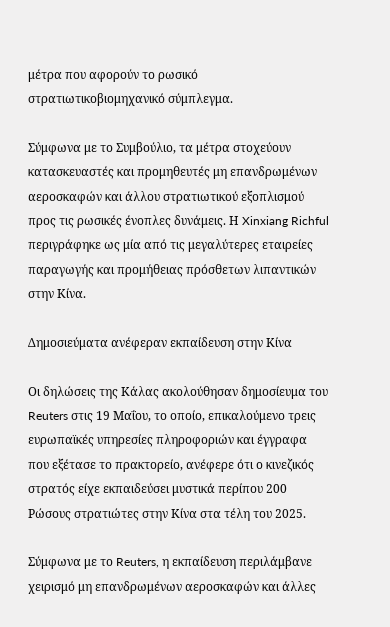μέτρα που αφορούν το ρωσικό στρατιωτικοβιομηχανικό σύμπλεγμα.

Σύμφωνα με το Συμβούλιο, τα μέτρα στοχεύουν κατασκευαστές και προμηθευτές μη επανδρωμένων αεροσκαφών και άλλου στρατιωτικού εξοπλισμού προς τις ρωσικές ένοπλες δυνάμεις. Η Xinxiang Richful περιγράφηκε ως μία από τις μεγαλύτερες εταιρείες παραγωγής και προμήθειας πρόσθετων λιπαντικών στην Κίνα.

Δημοσιεύματα ανέφεραν εκπαίδευση στην Κίνα

Οι δηλώσεις της Κάλας ακολούθησαν δημοσίευμα του Reuters στις 19 Μαΐου, το οποίο, επικαλούμενο τρεις ευρωπαϊκές υπηρεσίες πληροφοριών και έγγραφα που εξέτασε το πρακτορείο, ανέφερε ότι ο κινεζικός στρατός είχε εκπαιδεύσει μυστικά περίπου 200 Ρώσους στρατιώτες στην Κίνα στα τέλη του 2025.

Σύμφωνα με το Reuters, η εκπαίδευση περιλάμβανε χειρισμό μη επανδρωμένων αεροσκαφών και άλλες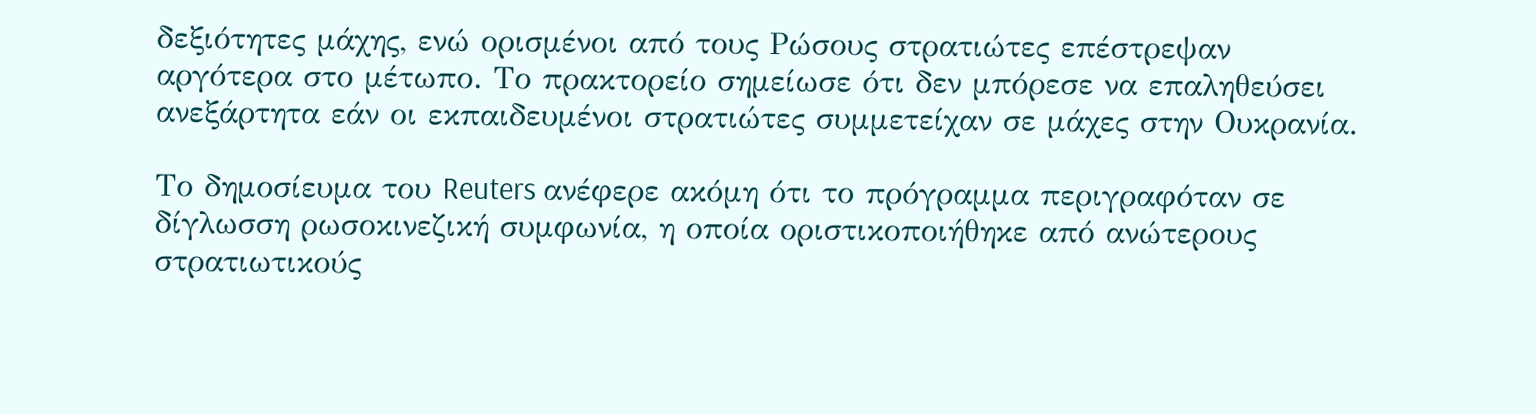δεξιότητες μάχης, ενώ ορισμένοι από τους Ρώσους στρατιώτες επέστρεψαν αργότερα στο μέτωπο. Το πρακτορείο σημείωσε ότι δεν μπόρεσε να επαληθεύσει ανεξάρτητα εάν οι εκπαιδευμένοι στρατιώτες συμμετείχαν σε μάχες στην Ουκρανία.

Το δημοσίευμα του Reuters ανέφερε ακόμη ότι το πρόγραμμα περιγραφόταν σε δίγλωσση ρωσοκινεζική συμφωνία, η οποία οριστικοποιήθηκε από ανώτερους στρατιωτικούς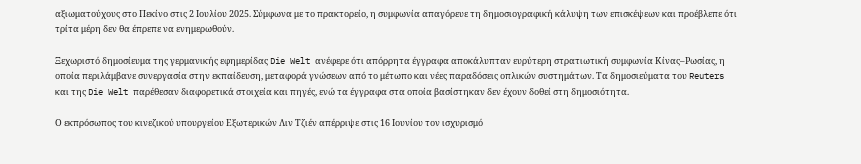αξιωματούχους στο Πεκίνο στις 2 Ιουλίου 2025. Σύμφωνα με το πρακτορείο, η συμφωνία απαγόρευε τη δημοσιογραφική κάλυψη των επισκέψεων και προέβλεπε ότι τρίτα μέρη δεν θα έπρεπε να ενημερωθούν.

Ξεχωριστό δημοσίευμα της γερμανικής εφημερίδας Die Welt ανέφερε ότι απόρρητα έγγραφα αποκάλυπταν ευρύτερη στρατιωτική συμφωνία Κίνας–Ρωσίας, η οποία περιλάμβανε συνεργασία στην εκπαίδευση, μεταφορά γνώσεων από το μέτωπο και νέες παραδόσεις οπλικών συστημάτων. Τα δημοσιεύματα του Reuters και της Die Welt παρέθεσαν διαφορετικά στοιχεία και πηγές, ενώ τα έγγραφα στα οποία βασίστηκαν δεν έχουν δοθεί στη δημοσιότητα.

Ο εκπρόσωπος του κινεζικού υπουργείου Εξωτερικών Λιν Τζιέν απέρριψε στις 16 Ιουνίου τον ισχυρισμό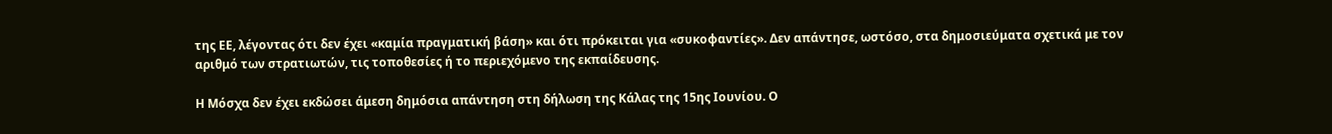της ΕΕ, λέγοντας ότι δεν έχει «καμία πραγματική βάση» και ότι πρόκειται για «συκοφαντίες». Δεν απάντησε, ωστόσο, στα δημοσιεύματα σχετικά με τον αριθμό των στρατιωτών, τις τοποθεσίες ή το περιεχόμενο της εκπαίδευσης.

Η Μόσχα δεν έχει εκδώσει άμεση δημόσια απάντηση στη δήλωση της Κάλας της 15ης Ιουνίου. Ο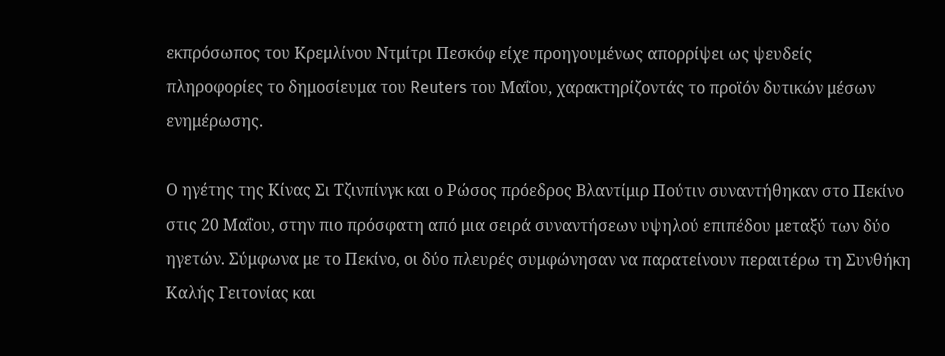εκπρόσωπος του Κρεμλίνου Ντμίτρι Πεσκόφ είχε προηγουμένως απορρίψει ως ψευδείς πληροφορίες το δημοσίευμα του Reuters του Μαΐου, χαρακτηρίζοντάς το προϊόν δυτικών μέσων ενημέρωσης.

Ο ηγέτης της Κίνας Σι Τζινπίνγκ και ο Ρώσος πρόεδρος Βλαντίμιρ Πούτιν συναντήθηκαν στο Πεκίνο στις 20 Μαΐου, στην πιο πρόσφατη από μια σειρά συναντήσεων υψηλού επιπέδου μεταξύ των δύο ηγετών. Σύμφωνα με το Πεκίνο, οι δύο πλευρές συμφώνησαν να παρατείνουν περαιτέρω τη Συνθήκη Καλής Γειτονίας και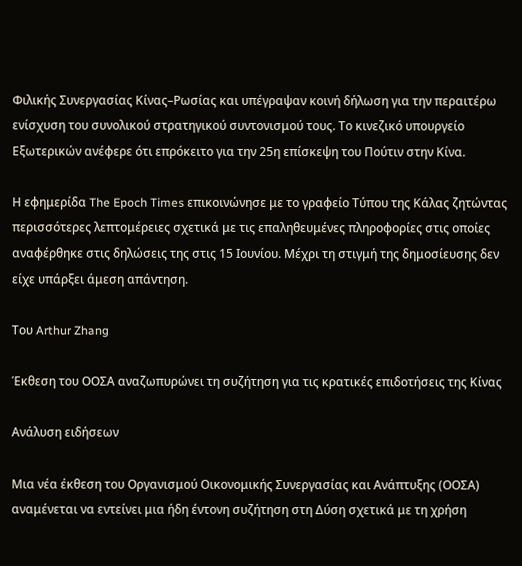Φιλικής Συνεργασίας Κίνας–Ρωσίας και υπέγραψαν κοινή δήλωση για την περαιτέρω ενίσχυση του συνολικού στρατηγικού συντονισμού τους. Το κινεζικό υπουργείο Εξωτερικών ανέφερε ότι επρόκειτο για την 25η επίσκεψη του Πούτιν στην Κίνα.

Η εφημερίδα The Epoch Times επικοινώνησε με το γραφείο Τύπου της Κάλας ζητώντας περισσότερες λεπτομέρειες σχετικά με τις επαληθευμένες πληροφορίες στις οποίες αναφέρθηκε στις δηλώσεις της στις 15 Ιουνίου. Μέχρι τη στιγμή της δημοσίευσης δεν είχε υπάρξει άμεση απάντηση.

Του Arthur Zhang

Έκθεση του ΟΟΣΑ αναζωπυρώνει τη συζήτηση για τις κρατικές επιδοτήσεις της Κίνας

Ανάλυση ειδήσεων

Μια νέα έκθεση του Οργανισμού Οικονομικής Συνεργασίας και Ανάπτυξης (ΟΟΣΑ) αναμένεται να εντείνει μια ήδη έντονη συζήτηση στη Δύση σχετικά με τη χρήση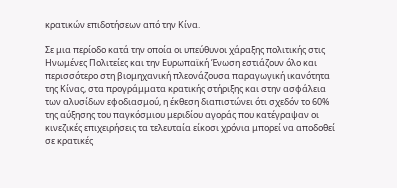κρατικών επιδοτήσεων από την Κίνα.

Σε μια περίοδο κατά την οποία οι υπεύθυνοι χάραξης πολιτικής στις Ηνωμένες Πολιτείες και την Ευρωπαϊκή Ένωση εστιάζουν όλο και περισσότερο στη βιομηχανική πλεονάζουσα παραγωγική ικανότητα της Κίνας, στα προγράμματα κρατικής στήριξης και στην ασφάλεια των αλυσίδων εφοδιασμού, η έκθεση διαπιστώνει ότι σχεδόν το 60% της αύξησης του παγκόσμιου μεριδίου αγοράς που κατέγραψαν οι κινεζικές επιχειρήσεις τα τελευταία είκοσι χρόνια μπορεί να αποδοθεί σε κρατικές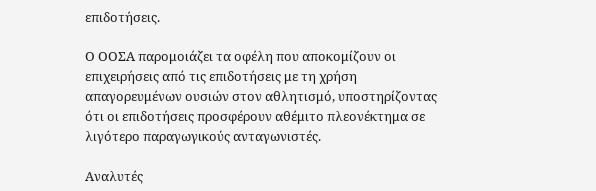επιδοτήσεις.

Ο ΟΟΣΑ παρομοιάζει τα οφέλη που αποκομίζουν οι επιχειρήσεις από τις επιδοτήσεις με τη χρήση απαγορευμένων ουσιών στον αθλητισμό, υποστηρίζοντας ότι οι επιδοτήσεις προσφέρουν αθέμιτο πλεονέκτημα σε λιγότερο παραγωγικούς ανταγωνιστές.

Αναλυτές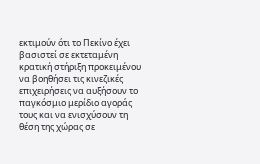εκτιμούν ότι το Πεκίνο έχει βασιστεί σε εκτεταμένη κρατική στήριξη προκειμένου να βοηθήσει τις κινεζικές επιχειρήσεις να αυξήσουν το παγκόσμιο μερίδιο αγοράς τους και να ενισχύσουν τη θέση της χώρας σε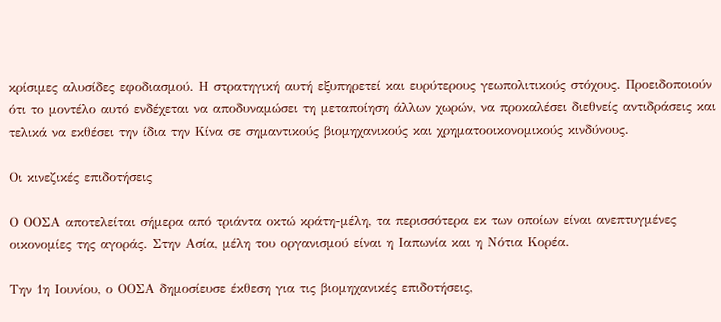κρίσιμες αλυσίδες εφοδιασμού. Η στρατηγική αυτή εξυπηρετεί και ευρύτερους γεωπολιτικούς στόχους. Προειδοποιούν ότι το μοντέλο αυτό ενδέχεται να αποδυναμώσει τη μεταποίηση άλλων χωρών, να προκαλέσει διεθνείς αντιδράσεις και τελικά να εκθέσει την ίδια την Κίνα σε σημαντικούς βιομηχανικούς και χρηματοοικονομικούς κινδύνους.

Οι κινεζικές επιδοτήσεις

Ο ΟΟΣΑ αποτελείται σήμερα από τριάντα οκτώ κράτη-μέλη, τα περισσότερα εκ των οποίων είναι ανεπτυγμένες οικονομίες της αγοράς. Στην Ασία, μέλη του οργανισμού είναι η Ιαπωνία και η Νότια Κορέα.

Την 1η Ιουνίου, ο ΟΟΣΑ δημοσίευσε έκθεση για τις βιομηχανικές επιδοτήσεις,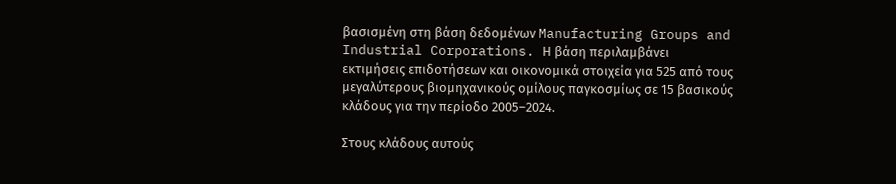βασισμένη στη βάση δεδομένων Manufacturing Groups and Industrial Corporations. Η βάση περιλαμβάνει εκτιμήσεις επιδοτήσεων και οικονομικά στοιχεία για 525 από τους μεγαλύτερους βιομηχανικούς ομίλους παγκοσμίως σε 15 βασικούς κλάδους για την περίοδο 2005–2024.

Στους κλάδους αυτούς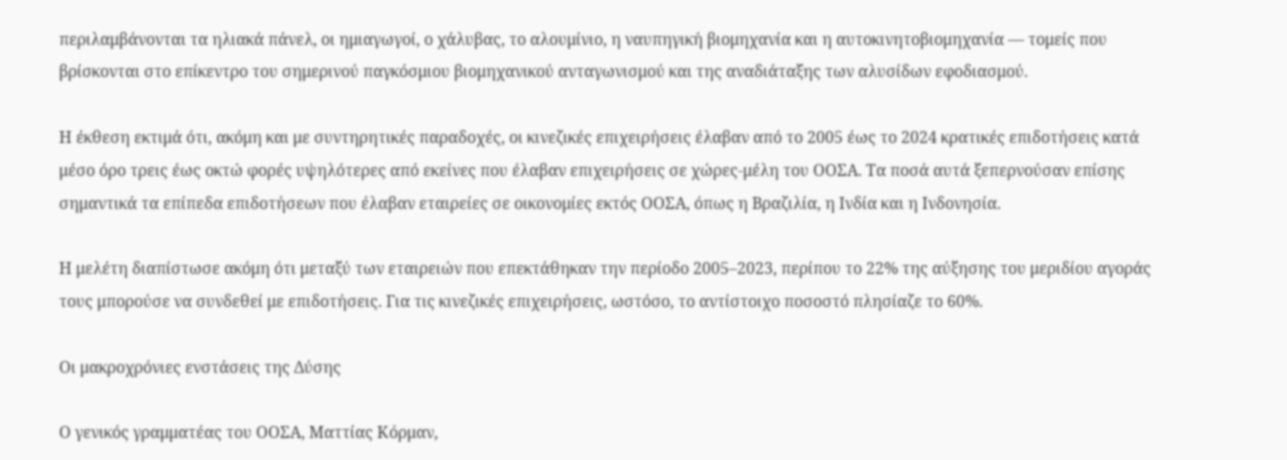περιλαμβάνονται τα ηλιακά πάνελ, οι ημιαγωγοί, ο χάλυβας, το αλουμίνιο, η ναυπηγική βιομηχανία και η αυτοκινητοβιομηχανία — τομείς που βρίσκονται στο επίκεντρο του σημερινού παγκόσμιου βιομηχανικού ανταγωνισμού και της αναδιάταξης των αλυσίδων εφοδιασμού.

Η έκθεση εκτιμά ότι, ακόμη και με συντηρητικές παραδοχές, οι κινεζικές επιχειρήσεις έλαβαν από το 2005 έως το 2024 κρατικές επιδοτήσεις κατά μέσο όρο τρεις έως οκτώ φορές υψηλότερες από εκείνες που έλαβαν επιχειρήσεις σε χώρες-μέλη του ΟΟΣΑ. Τα ποσά αυτά ξεπερνούσαν επίσης σημαντικά τα επίπεδα επιδοτήσεων που έλαβαν εταιρείες σε οικονομίες εκτός ΟΟΣΑ, όπως η Βραζιλία, η Ινδία και η Ινδονησία.

Η μελέτη διαπίστωσε ακόμη ότι μεταξύ των εταιρειών που επεκτάθηκαν την περίοδο 2005–2023, περίπου το 22% της αύξησης του μεριδίου αγοράς τους μπορούσε να συνδεθεί με επιδοτήσεις. Για τις κινεζικές επιχειρήσεις, ωστόσο, το αντίστοιχο ποσοστό πλησίαζε το 60%.

Οι μακροχρόνιες ενστάσεις της Δύσης

Ο γενικός γραμματέας του ΟΟΣΑ, Ματτίας Κόρμαν,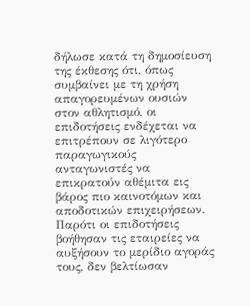δήλωσε κατά τη δημοσίευση της έκθεσης ότι, όπως συμβαίνει με τη χρήση απαγορευμένων ουσιών στον αθλητισμό, οι επιδοτήσεις ενδέχεται να επιτρέπουν σε λιγότερο παραγωγικούς ανταγωνιστές να επικρατούν αθέμιτα εις βάρος πιο καινοτόμων και αποδοτικών επιχειρήσεων. Παρότι οι επιδοτήσεις βοήθησαν τις εταιρείες να αυξήσουν το μερίδιο αγοράς τους, δεν βελτίωσαν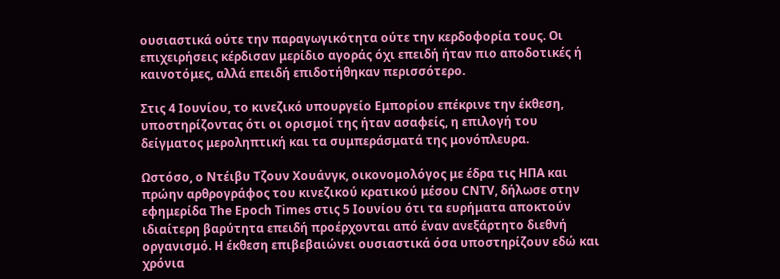ουσιαστικά ούτε την παραγωγικότητα ούτε την κερδοφορία τους. Οι επιχειρήσεις κέρδισαν μερίδιο αγοράς όχι επειδή ήταν πιο αποδοτικές ή καινοτόμες, αλλά επειδή επιδοτήθηκαν περισσότερο.

Στις 4 Ιουνίου, το κινεζικό υπουργείο Εμπορίου επέκρινε την έκθεση, υποστηρίζοντας ότι οι ορισμοί της ήταν ασαφείς, η επιλογή του δείγματος μεροληπτική και τα συμπεράσματά της μονόπλευρα.

Ωστόσο, ο Ντέιβυ Τζουν Χουάνγκ, οικονομολόγος με έδρα τις ΗΠΑ και πρώην αρθρογράφος του κινεζικού κρατικού μέσου CNTV, δήλωσε στην εφημερίδα The Epoch Times στις 5 Ιουνίου ότι τα ευρήματα αποκτούν ιδιαίτερη βαρύτητα επειδή προέρχονται από έναν ανεξάρτητο διεθνή οργανισμό. Η έκθεση επιβεβαιώνει ουσιαστικά όσα υποστηρίζουν εδώ και χρόνια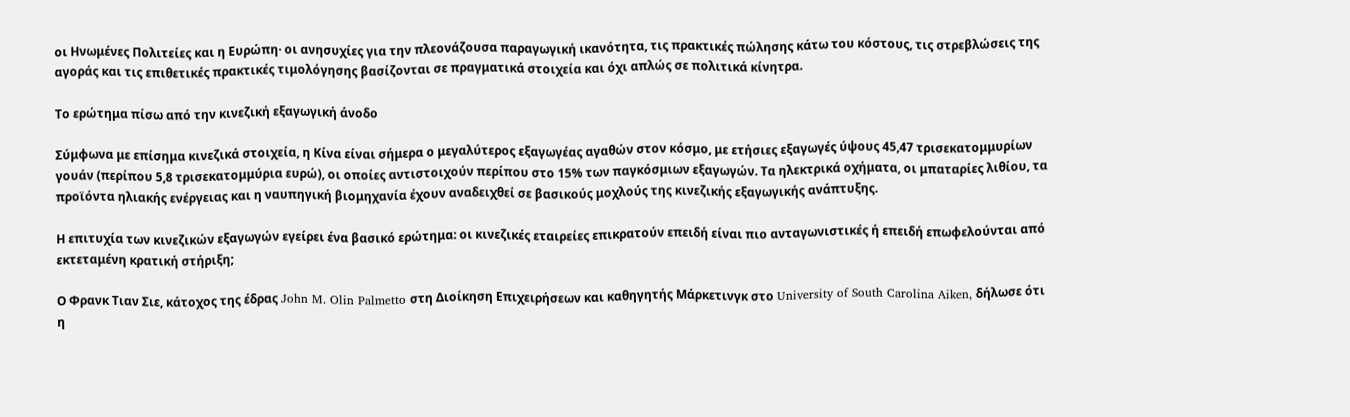οι Ηνωμένες Πολιτείες και η Ευρώπη· οι ανησυχίες για την πλεονάζουσα παραγωγική ικανότητα, τις πρακτικές πώλησης κάτω του κόστους, τις στρεβλώσεις της αγοράς και τις επιθετικές πρακτικές τιμολόγησης βασίζονται σε πραγματικά στοιχεία και όχι απλώς σε πολιτικά κίνητρα.

Το ερώτημα πίσω από την κινεζική εξαγωγική άνοδο

Σύμφωνα με επίσημα κινεζικά στοιχεία, η Κίνα είναι σήμερα ο μεγαλύτερος εξαγωγέας αγαθών στον κόσμο, με ετήσιες εξαγωγές ύψους 45,47 τρισεκατομμυρίων γουάν (περίπου 5,8 τρισεκατομμύρια ευρώ), οι οποίες αντιστοιχούν περίπου στο 15% των παγκόσμιων εξαγωγών. Τα ηλεκτρικά οχήματα, οι μπαταρίες λιθίου, τα προϊόντα ηλιακής ενέργειας και η ναυπηγική βιομηχανία έχουν αναδειχθεί σε βασικούς μοχλούς της κινεζικής εξαγωγικής ανάπτυξης.

Η επιτυχία των κινεζικών εξαγωγών εγείρει ένα βασικό ερώτημα: οι κινεζικές εταιρείες επικρατούν επειδή είναι πιο ανταγωνιστικές ή επειδή επωφελούνται από εκτεταμένη κρατική στήριξη;

Ο Φρανκ Τιαν Σιε, κάτοχος της έδρας John M. Olin Palmetto στη Διοίκηση Επιχειρήσεων και καθηγητής Μάρκετινγκ στο University of South Carolina Aiken, δήλωσε ότι η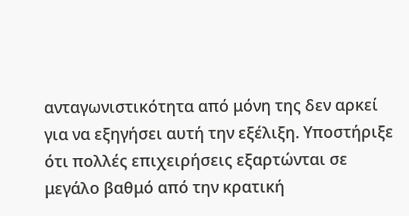ανταγωνιστικότητα από μόνη της δεν αρκεί για να εξηγήσει αυτή την εξέλιξη. Υποστήριξε ότι πολλές επιχειρήσεις εξαρτώνται σε μεγάλο βαθμό από την κρατική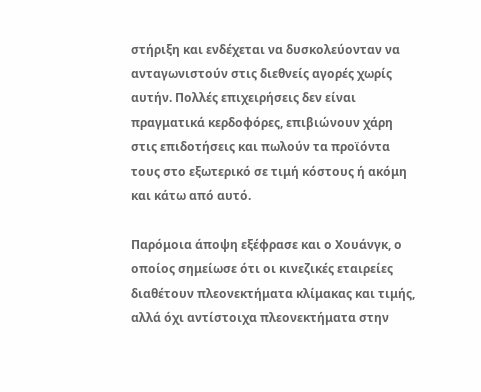στήριξη και ενδέχεται να δυσκολεύονταν να ανταγωνιστούν στις διεθνείς αγορές χωρίς αυτήν. Πολλές επιχειρήσεις δεν είναι πραγματικά κερδοφόρες, επιβιώνουν χάρη στις επιδοτήσεις και πωλούν τα προϊόντα τους στο εξωτερικό σε τιμή κόστους ή ακόμη και κάτω από αυτό.

Παρόμοια άποψη εξέφρασε και ο Χουάνγκ, ο οποίος σημείωσε ότι οι κινεζικές εταιρείες διαθέτουν πλεονεκτήματα κλίμακας και τιμής, αλλά όχι αντίστοιχα πλεονεκτήματα στην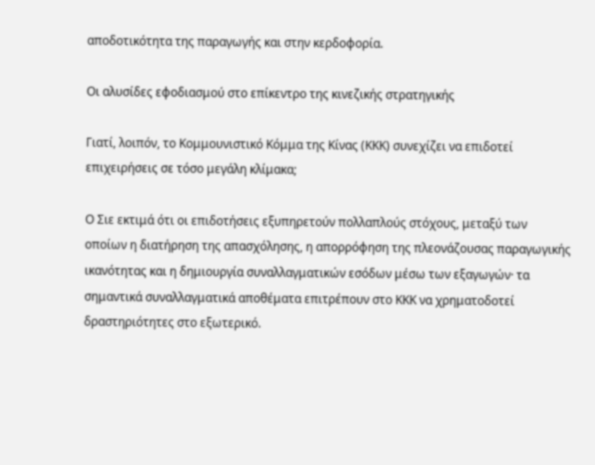αποδοτικότητα της παραγωγής και στην κερδοφορία.

Οι αλυσίδες εφοδιασμού στο επίκεντρο της κινεζικής στρατηγικής

Γιατί, λοιπόν, το Κομμουνιστικό Κόμμα της Κίνας (ΚΚΚ) συνεχίζει να επιδοτεί επιχειρήσεις σε τόσο μεγάλη κλίμακα;

Ο Σιε εκτιμά ότι οι επιδοτήσεις εξυπηρετούν πολλαπλούς στόχους, μεταξύ των οποίων η διατήρηση της απασχόλησης, η απορρόφηση της πλεονάζουσας παραγωγικής ικανότητας και η δημιουργία συναλλαγματικών εσόδων μέσω των εξαγωγών· τα σημαντικά συναλλαγματικά αποθέματα επιτρέπουν στο ΚΚΚ να χρηματοδοτεί δραστηριότητες στο εξωτερικό.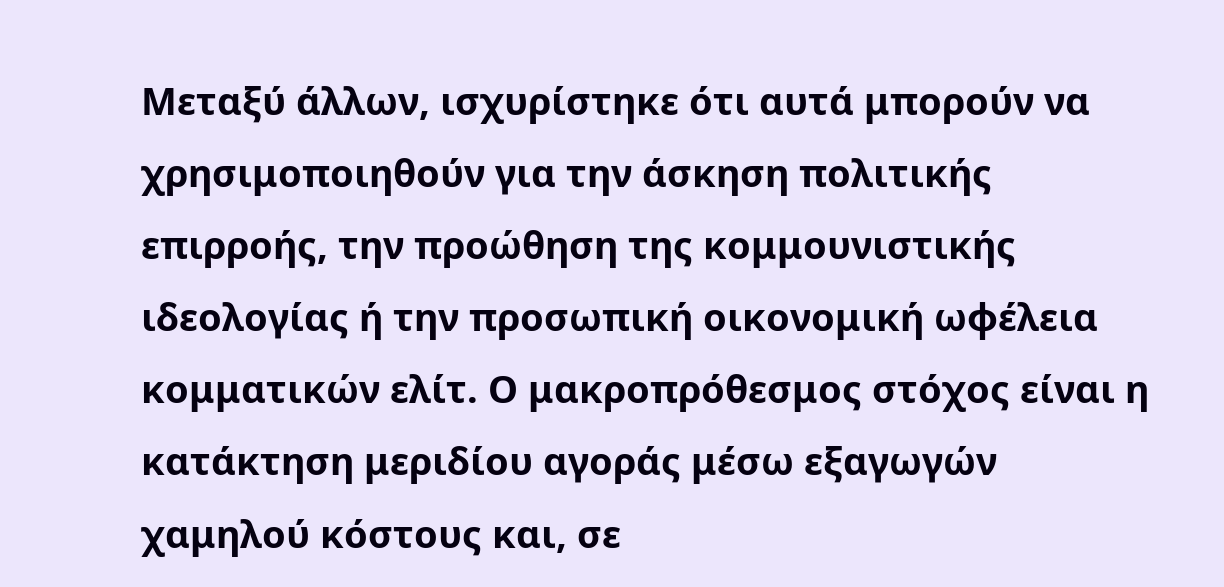Μεταξύ άλλων, ισχυρίστηκε ότι αυτά μπορούν να χρησιμοποιηθούν για την άσκηση πολιτικής επιρροής, την προώθηση της κομμουνιστικής ιδεολογίας ή την προσωπική οικονομική ωφέλεια κομματικών ελίτ. Ο μακροπρόθεσμος στόχος είναι η κατάκτηση μεριδίου αγοράς μέσω εξαγωγών χαμηλού κόστους και, σε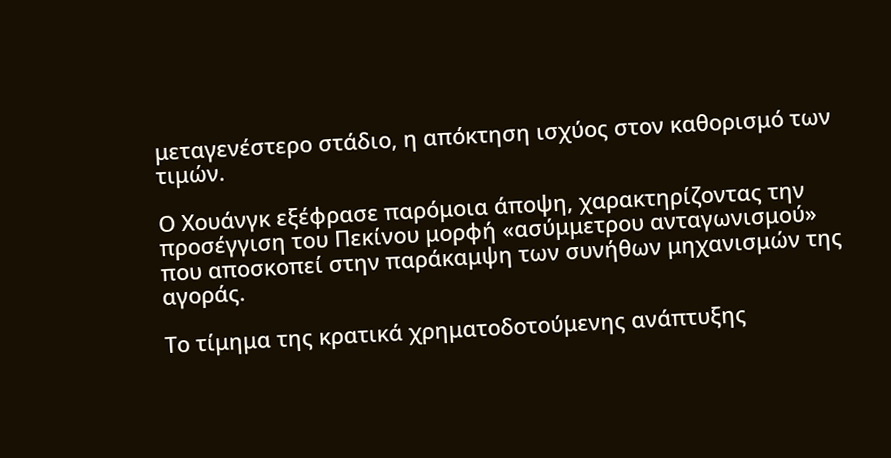μεταγενέστερο στάδιο, η απόκτηση ισχύος στον καθορισμό των τιμών.

Ο Χουάνγκ εξέφρασε παρόμοια άποψη, χαρακτηρίζοντας την προσέγγιση του Πεκίνου μορφή «ασύμμετρου ανταγωνισμού» που αποσκοπεί στην παράκαμψη των συνήθων μηχανισμών της αγοράς.

Το τίμημα της κρατικά χρηματοδοτούμενης ανάπτυξης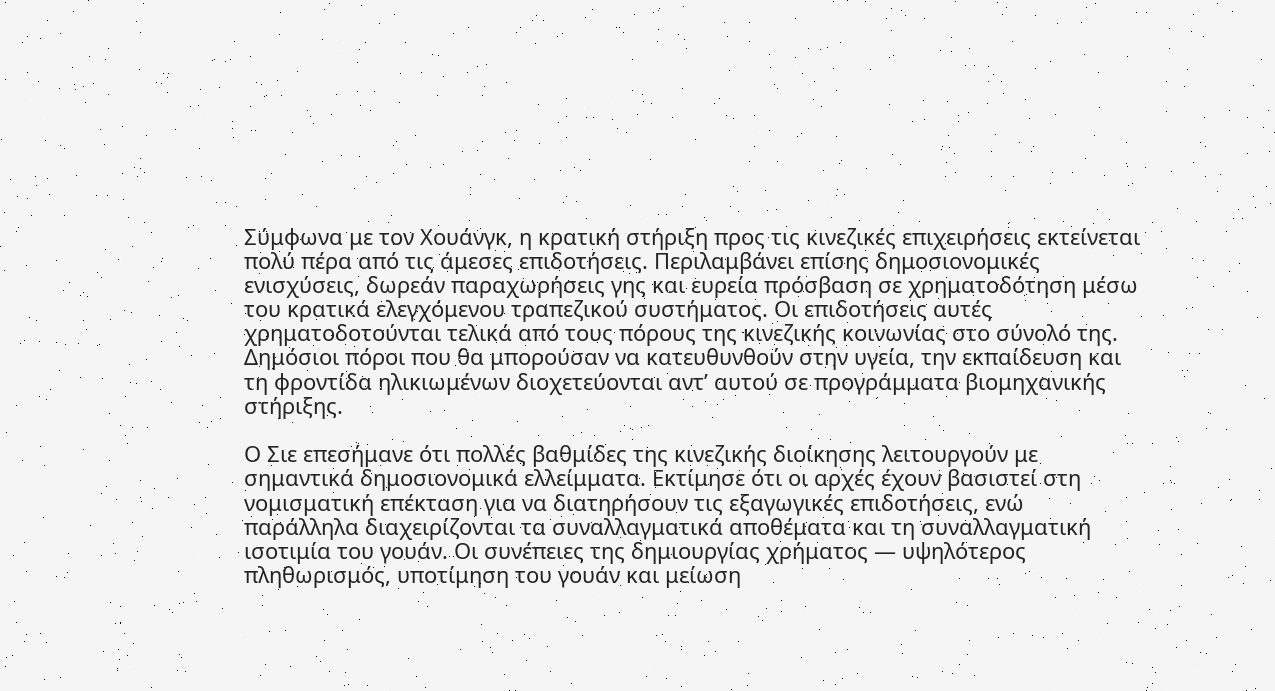Σύμφωνα με τον Χουάνγκ, η κρατική στήριξη προς τις κινεζικές επιχειρήσεις εκτείνεται πολύ πέρα από τις άμεσες επιδοτήσεις. Περιλαμβάνει επίσης δημοσιονομικές ενισχύσεις, δωρεάν παραχωρήσεις γης και ευρεία πρόσβαση σε χρηματοδότηση μέσω του κρατικά ελεγχόμενου τραπεζικού συστήματος. Οι επιδοτήσεις αυτές χρηματοδοτούνται τελικά από τους πόρους της κινεζικής κοινωνίας στο σύνολό της. Δημόσιοι πόροι που θα μπορούσαν να κατευθυνθούν στην υγεία, την εκπαίδευση και τη φροντίδα ηλικιωμένων διοχετεύονται αντ’ αυτού σε προγράμματα βιομηχανικής στήριξης.

Ο Σιε επεσήμανε ότι πολλές βαθμίδες της κινεζικής διοίκησης λειτουργούν με σημαντικά δημοσιονομικά ελλείμματα. Εκτίμησε ότι οι αρχές έχουν βασιστεί στη νομισματική επέκταση για να διατηρήσουν τις εξαγωγικές επιδοτήσεις, ενώ παράλληλα διαχειρίζονται τα συναλλαγματικά αποθέματα και τη συναλλαγματική ισοτιμία του γουάν. Οι συνέπειες της δημιουργίας χρήματος — υψηλότερος πληθωρισμός, υποτίμηση του γουάν και μείωση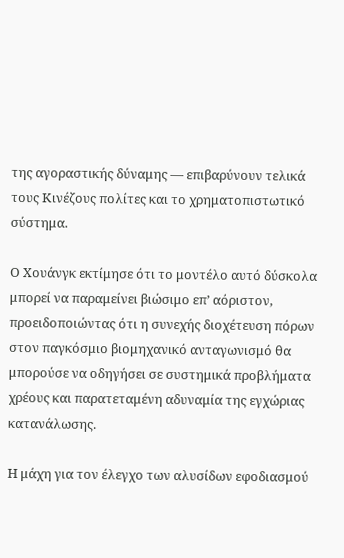της αγοραστικής δύναμης — επιβαρύνουν τελικά τους Κινέζους πολίτες και το χρηματοπιστωτικό σύστημα.

Ο Χουάνγκ εκτίμησε ότι το μοντέλο αυτό δύσκολα μπορεί να παραμείνει βιώσιμο επ’ αόριστον, προειδοποιώντας ότι η συνεχής διοχέτευση πόρων στον παγκόσμιο βιομηχανικό ανταγωνισμό θα μπορούσε να οδηγήσει σε συστημικά προβλήματα χρέους και παρατεταμένη αδυναμία της εγχώριας κατανάλωσης.

Η μάχη για τον έλεγχο των αλυσίδων εφοδιασμού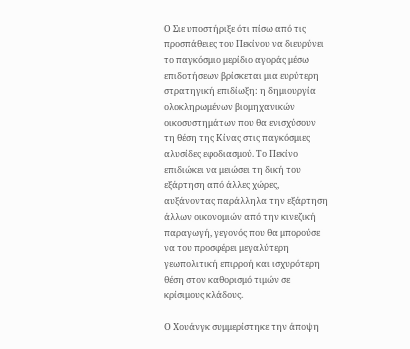Ο Σιε υποστήριξε ότι πίσω από τις προσπάθειες του Πεκίνου να διευρύνει το παγκόσμιο μερίδιο αγοράς μέσω επιδοτήσεων βρίσκεται μια ευρύτερη στρατηγική επιδίωξη: η δημιουργία ολοκληρωμένων βιομηχανικών οικοσυστημάτων που θα ενισχύσουν τη θέση της Κίνας στις παγκόσμιες αλυσίδες εφοδιασμού. Το Πεκίνο επιδιώκει να μειώσει τη δική του εξάρτηση από άλλες χώρες, αυξάνοντας παράλληλα την εξάρτηση άλλων οικονομιών από την κινεζική παραγωγή, γεγονός που θα μπορούσε να του προσφέρει μεγαλύτερη γεωπολιτική επιρροή και ισχυρότερη θέση στον καθορισμό τιμών σε κρίσιμους κλάδους.

Ο Χουάνγκ συμμερίστηκε την άποψη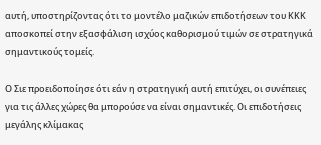αυτή, υποστηρίζοντας ότι το μοντέλο μαζικών επιδοτήσεων του ΚΚΚ αποσκοπεί στην εξασφάλιση ισχύος καθορισμού τιμών σε στρατηγικά σημαντικούς τομείς.

Ο Σιε προειδοποίησε ότι εάν η στρατηγική αυτή επιτύχει, οι συνέπειες για τις άλλες χώρες θα μπορούσε να είναι σημαντικές. Οι επιδοτήσεις μεγάλης κλίμακας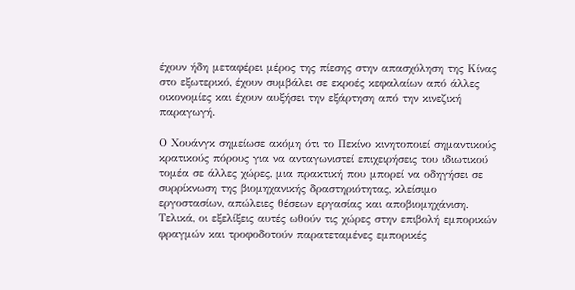έχουν ήδη μεταφέρει μέρος της πίεσης στην απασχόληση της Κίνας στο εξωτερικό, έχουν συμβάλει σε εκροές κεφαλαίων από άλλες οικονομίες και έχουν αυξήσει την εξάρτηση από την κινεζική παραγωγή.

Ο Χουάνγκ σημείωσε ακόμη ότι το Πεκίνο κινητοποιεί σημαντικούς κρατικούς πόρους για να ανταγωνιστεί επιχειρήσεις του ιδιωτικού τομέα σε άλλες χώρες, μια πρακτική που μπορεί να οδηγήσει σε συρρίκνωση της βιομηχανικής δραστηριότητας, κλείσιμο εργοστασίων, απώλειες θέσεων εργασίας και αποβιομηχάνιση. Τελικά, οι εξελίξεις αυτές ωθούν τις χώρες στην επιβολή εμπορικών φραγμών και τροφοδοτούν παρατεταμένες εμπορικές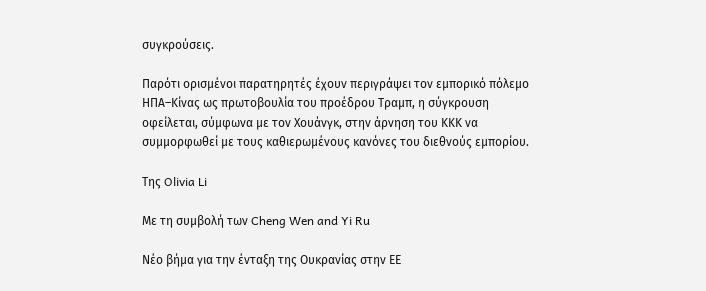συγκρούσεις.

Παρότι ορισμένοι παρατηρητές έχουν περιγράψει τον εμπορικό πόλεμο ΗΠΑ–Κίνας ως πρωτοβουλία του προέδρου Τραμπ, η σύγκρουση οφείλεται, σύμφωνα με τον Χουάνγκ, στην άρνηση του ΚΚΚ να συμμορφωθεί με τους καθιερωμένους κανόνες του διεθνούς εμπορίου.

Της Olivia Li

Με τη συμβολή των Cheng Wen and Yi Ru

Νέο βήμα για την ένταξη της Ουκρανίας στην ΕΕ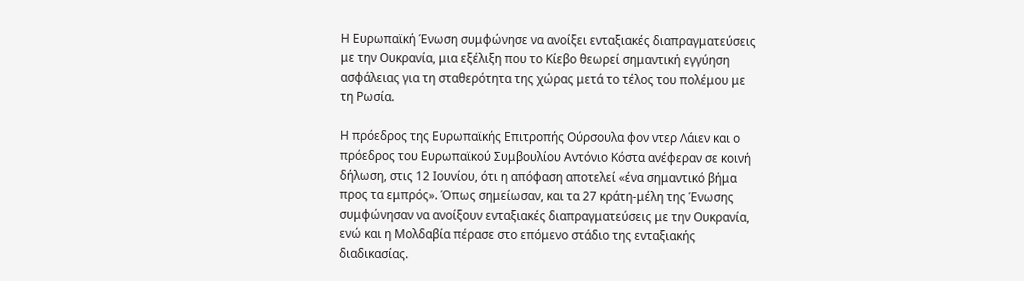Η Ευρωπαϊκή Ένωση συμφώνησε να ανοίξει ενταξιακές διαπραγματεύσεις με την Ουκρανία, μια εξέλιξη που το Κίεβο θεωρεί σημαντική εγγύηση ασφάλειας για τη σταθερότητα της χώρας μετά το τέλος του πολέμου με τη Ρωσία.

Η πρόεδρος της Ευρωπαϊκής Επιτροπής Ούρσουλα φον ντερ Λάιεν και ο πρόεδρος του Ευρωπαϊκού Συμβουλίου Αντόνιο Κόστα ανέφεραν σε κοινή δήλωση, στις 12 Ιουνίου, ότι η απόφαση αποτελεί «ένα σημαντικό βήμα προς τα εμπρός». Όπως σημείωσαν, και τα 27 κράτη-μέλη της Ένωσης συμφώνησαν να ανοίξουν ενταξιακές διαπραγματεύσεις με την Ουκρανία, ενώ και η Μολδαβία πέρασε στο επόμενο στάδιο της ενταξιακής διαδικασίας.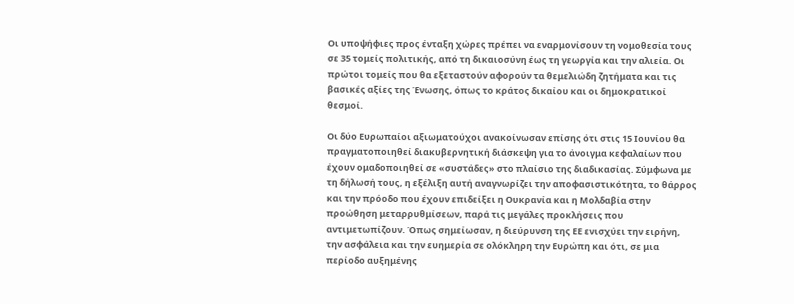Οι υποψήφιες προς ένταξη χώρες πρέπει να εναρμονίσουν τη νομοθεσία τους σε 35 τομείς πολιτικής, από τη δικαιοσύνη έως τη γεωργία και την αλιεία. Οι πρώτοι τομείς που θα εξεταστούν αφορούν τα θεμελιώδη ζητήματα και τις βασικές αξίες της Ένωσης, όπως το κράτος δικαίου και οι δημοκρατικοί θεσμοί.

Οι δύο Ευρωπαίοι αξιωματούχοι ανακοίνωσαν επίσης ότι στις 15 Ιουνίου θα πραγματοποιηθεί διακυβερνητική διάσκεψη για το άνοιγμα κεφαλαίων που έχουν ομαδοποιηθεί σε «συστάδες» στο πλαίσιο της διαδικασίας. Σύμφωνα με τη δήλωσή τους, η εξέλιξη αυτή αναγνωρίζει την αποφασιστικότητα, το θάρρος και την πρόοδο που έχουν επιδείξει η Ουκρανία και η Μολδαβία στην προώθηση μεταρρυθμίσεων, παρά τις μεγάλες προκλήσεις που αντιμετωπίζουν. Όπως σημείωσαν, η διεύρυνση της ΕΕ ενισχύει την ειρήνη, την ασφάλεια και την ευημερία σε ολόκληρη την Ευρώπη και ότι, σε μια περίοδο αυξημένης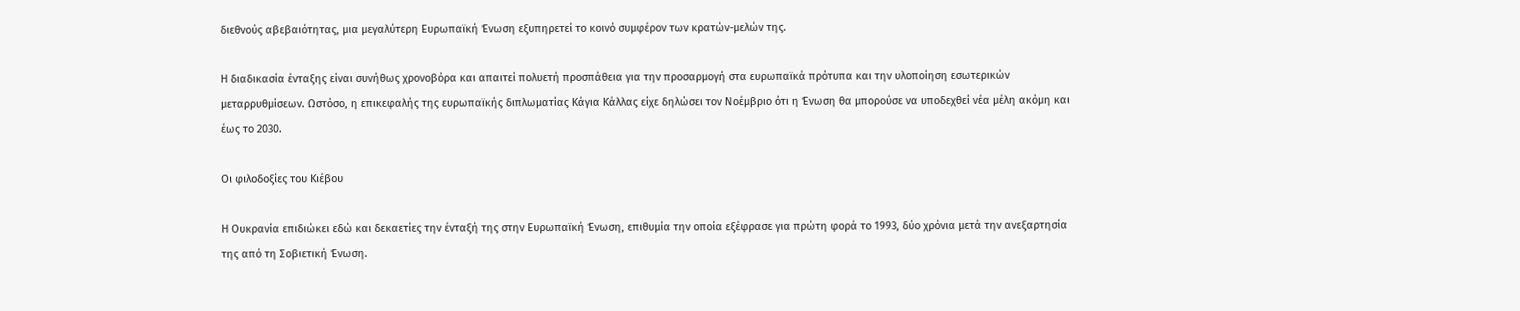διεθνούς αβεβαιότητας, μια μεγαλύτερη Ευρωπαϊκή Ένωση εξυπηρετεί το κοινό συμφέρον των κρατών-μελών της.

Η διαδικασία ένταξης είναι συνήθως χρονοβόρα και απαιτεί πολυετή προσπάθεια για την προσαρμογή στα ευρωπαϊκά πρότυπα και την υλοποίηση εσωτερικών μεταρρυθμίσεων. Ωστόσο, η επικεφαλής της ευρωπαϊκής διπλωματίας Κάγια Κάλλας είχε δηλώσει τον Νοέμβριο ότι η Ένωση θα μπορούσε να υποδεχθεί νέα μέλη ακόμη και έως το 2030.

Οι φιλοδοξίες του Κιέβου

Η Ουκρανία επιδιώκει εδώ και δεκαετίες την ένταξή της στην Ευρωπαϊκή Ένωση, επιθυμία την οποία εξέφρασε για πρώτη φορά το 1993, δύο χρόνια μετά την ανεξαρτησία της από τη Σοβιετική Ένωση.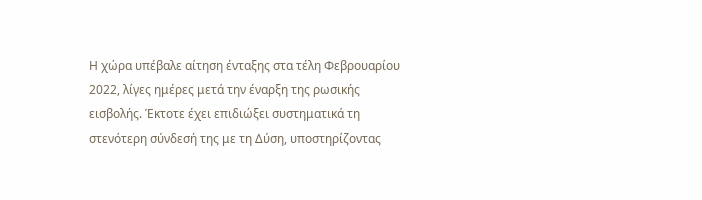Η χώρα υπέβαλε αίτηση ένταξης στα τέλη Φεβρουαρίου 2022, λίγες ημέρες μετά την έναρξη της ρωσικής εισβολής. Έκτοτε έχει επιδιώξει συστηματικά τη στενότερη σύνδεσή της με τη Δύση, υποστηρίζοντας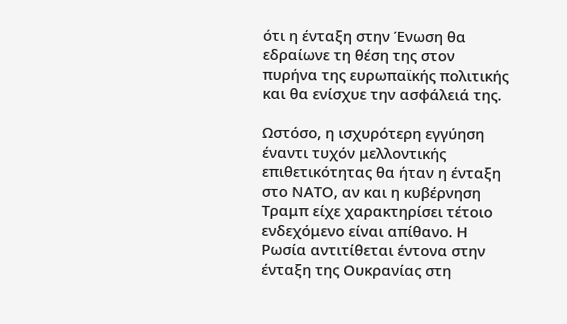ότι η ένταξη στην Ένωση θα εδραίωνε τη θέση της στον πυρήνα της ευρωπαϊκής πολιτικής και θα ενίσχυε την ασφάλειά της.

Ωστόσο, η ισχυρότερη εγγύηση έναντι τυχόν μελλοντικής επιθετικότητας θα ήταν η ένταξη στο ΝΑΤΟ, αν και η κυβέρνηση Τραμπ είχε χαρακτηρίσει τέτοιο ενδεχόμενο είναι απίθανο. Η Ρωσία αντιτίθεται έντονα στην ένταξη της Ουκρανίας στη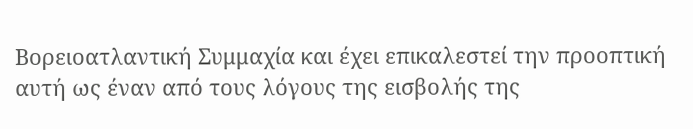Βορειοατλαντική Συμμαχία και έχει επικαλεστεί την προοπτική αυτή ως έναν από τους λόγους της εισβολής της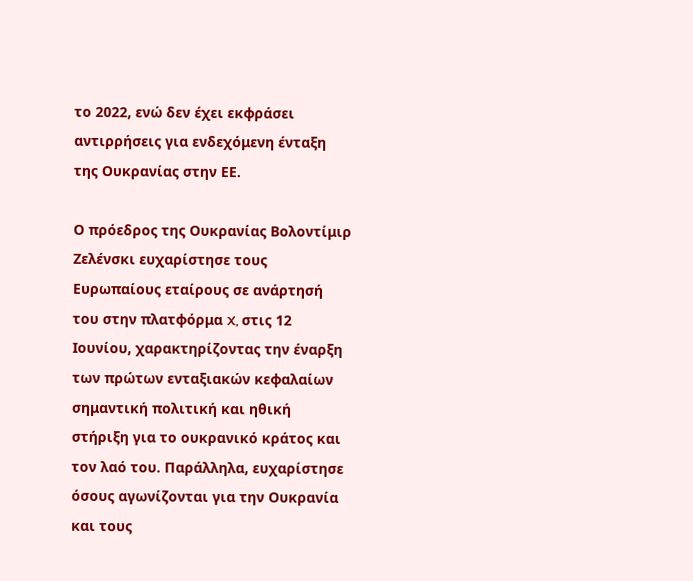το 2022, ενώ δεν έχει εκφράσει αντιρρήσεις για ενδεχόμενη ένταξη της Ουκρανίας στην ΕΕ.

Ο πρόεδρος της Ουκρανίας Βολοντίμιρ Ζελένσκι ευχαρίστησε τους Ευρωπαίους εταίρους σε ανάρτησή του στην πλατφόρμα X, στις 12 Ιουνίου, χαρακτηρίζοντας την έναρξη των πρώτων ενταξιακών κεφαλαίων σημαντική πολιτική και ηθική στήριξη για το ουκρανικό κράτος και τον λαό του. Παράλληλα, ευχαρίστησε όσους αγωνίζονται για την Ουκρανία και τους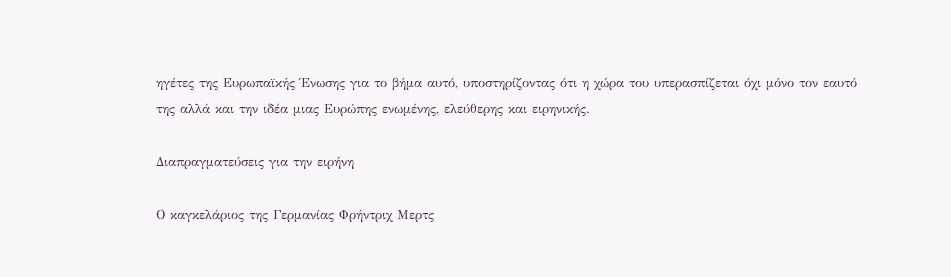ηγέτες της Ευρωπαϊκής Ένωσης για το βήμα αυτό, υποστηρίζοντας ότι η χώρα του υπερασπίζεται όχι μόνο τον εαυτό της αλλά και την ιδέα μιας Ευρώπης ενωμένης, ελεύθερης και ειρηνικής.

Διαπραγματεύσεις για την ειρήνη

Ο καγκελάριος της Γερμανίας Φρήντριχ Μερτς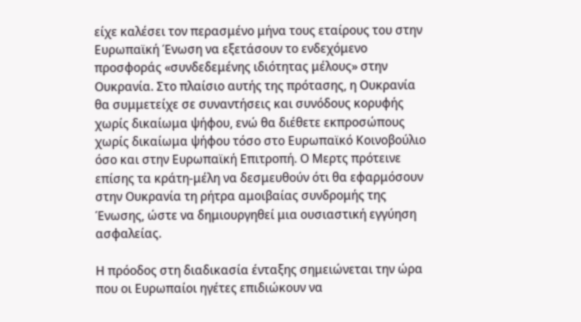είχε καλέσει τον περασμένο μήνα τους εταίρους του στην Ευρωπαϊκή Ένωση να εξετάσουν το ενδεχόμενο προσφοράς «συνδεδεμένης ιδιότητας μέλους» στην Ουκρανία. Στο πλαίσιο αυτής της πρότασης, η Ουκρανία θα συμμετείχε σε συναντήσεις και συνόδους κορυφής χωρίς δικαίωμα ψήφου, ενώ θα διέθετε εκπροσώπους χωρίς δικαίωμα ψήφου τόσο στο Ευρωπαϊκό Κοινοβούλιο όσο και στην Ευρωπαϊκή Επιτροπή. Ο Μερτς πρότεινε επίσης τα κράτη-μέλη να δεσμευθούν ότι θα εφαρμόσουν στην Ουκρανία τη ρήτρα αμοιβαίας συνδρομής της Ένωσης, ώστε να δημιουργηθεί μια ουσιαστική εγγύηση ασφαλείας.

Η πρόοδος στη διαδικασία ένταξης σημειώνεται την ώρα που οι Ευρωπαίοι ηγέτες επιδιώκουν να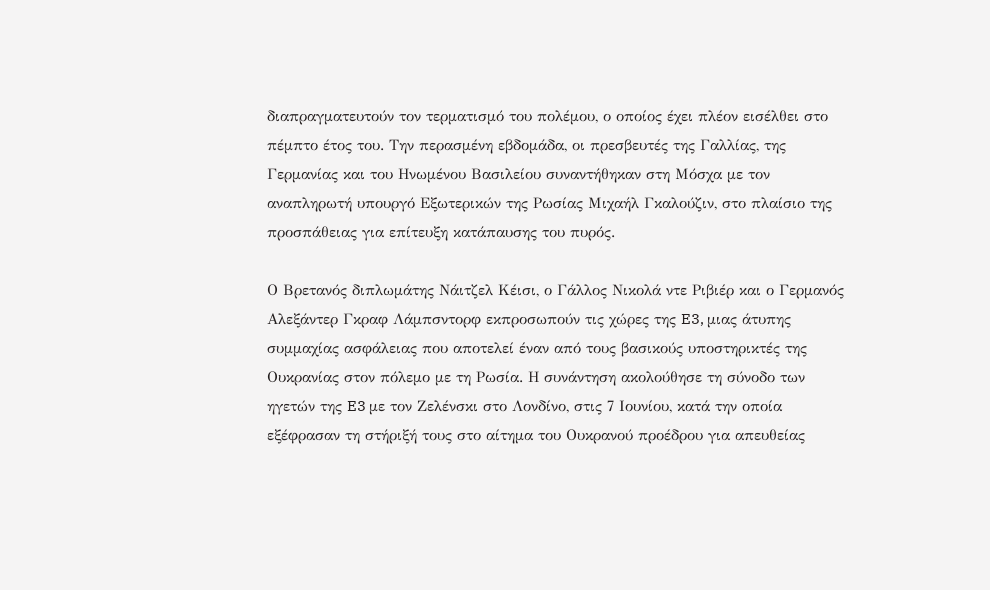διαπραγματευτούν τον τερματισμό του πολέμου, ο οποίος έχει πλέον εισέλθει στο πέμπτο έτος του. Την περασμένη εβδομάδα, οι πρεσβευτές της Γαλλίας, της Γερμανίας και του Ηνωμένου Βασιλείου συναντήθηκαν στη Μόσχα με τον αναπληρωτή υπουργό Εξωτερικών της Ρωσίας Μιχαήλ Γκαλούζιν, στο πλαίσιο της προσπάθειας για επίτευξη κατάπαυσης του πυρός.

Ο Βρετανός διπλωμάτης Νάιτζελ Κέισι, ο Γάλλος Νικολά ντε Ριβιέρ και ο Γερμανός Αλεξάντερ Γκραφ Λάμπσντορφ εκπροσωπούν τις χώρες της E3, μιας άτυπης συμμαχίας ασφάλειας που αποτελεί έναν από τους βασικούς υποστηρικτές της Ουκρανίας στον πόλεμο με τη Ρωσία. Η συνάντηση ακολούθησε τη σύνοδο των ηγετών της E3 με τον Ζελένσκι στο Λονδίνο, στις 7 Ιουνίου, κατά την οποία εξέφρασαν τη στήριξή τους στο αίτημα του Ουκρανού προέδρου για απευθείας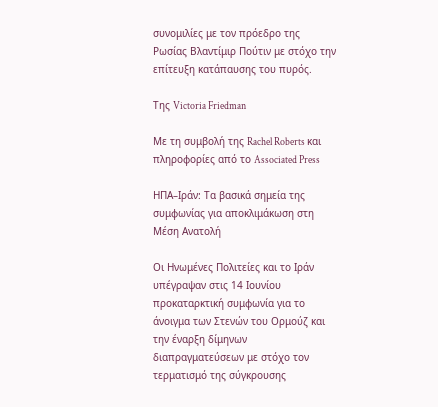συνομιλίες με τον πρόεδρο της Ρωσίας Βλαντίμιρ Πούτιν με στόχο την επίτευξη κατάπαυσης του πυρός.

Της Victoria Friedman

Με τη συμβολή της Rachel Roberts και πληροφορίες από το Associated Press

ΗΠΑ–Ιράν: Τα βασικά σημεία της συμφωνίας για αποκλιμάκωση στη Μέση Ανατολή

Οι Ηνωμένες Πολιτείες και το Ιράν υπέγραψαν στις 14 Ιουνίου προκαταρκτική συμφωνία για το άνοιγμα των Στενών του Ορμούζ και την έναρξη δίμηνων διαπραγματεύσεων με στόχο τον τερματισμό της σύγκρουσης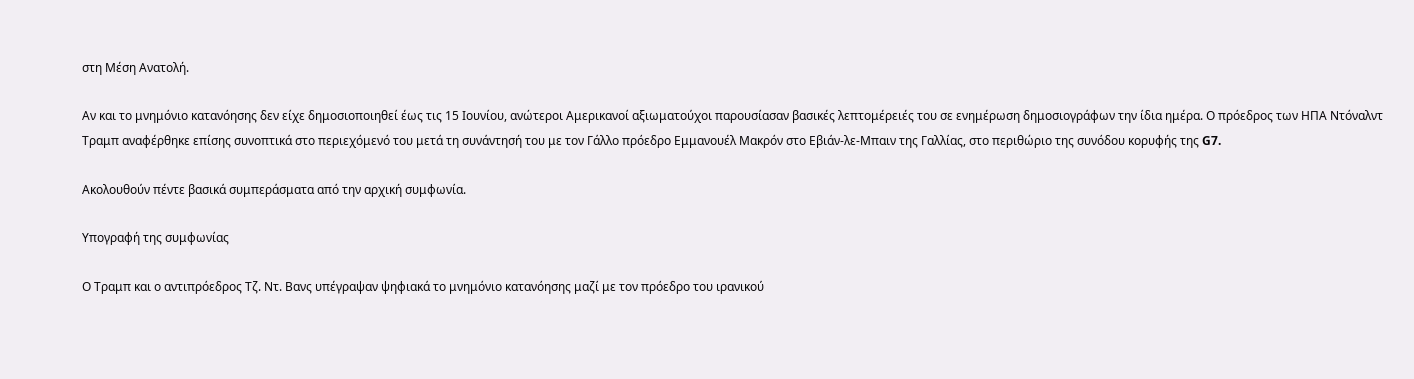στη Μέση Ανατολή.

Αν και το μνημόνιο κατανόησης δεν είχε δημοσιοποιηθεί έως τις 15 Ιουνίου, ανώτεροι Αμερικανοί αξιωματούχοι παρουσίασαν βασικές λεπτομέρειές του σε ενημέρωση δημοσιογράφων την ίδια ημέρα. Ο πρόεδρος των ΗΠΑ Ντόναλντ Τραμπ αναφέρθηκε επίσης συνοπτικά στο περιεχόμενό του μετά τη συνάντησή του με τον Γάλλο πρόεδρο Εμμανουέλ Μακρόν στο Εβιάν-λε-Μπαιν της Γαλλίας, στο περιθώριο της συνόδου κορυφής της G7.

Ακολουθούν πέντε βασικά συμπεράσματα από την αρχική συμφωνία.

Υπογραφή της συμφωνίας

Ο Τραμπ και ο αντιπρόεδρος Τζ. Ντ. Βανς υπέγραψαν ψηφιακά το μνημόνιο κατανόησης μαζί με τον πρόεδρο του ιρανικού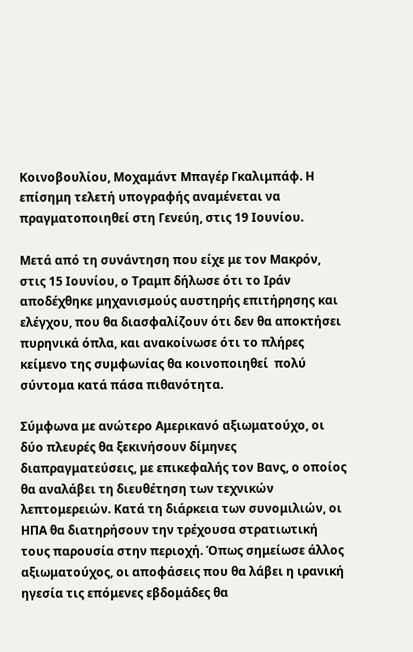Κοινοβουλίου, Μοχαμάντ Μπαγέρ Γκαλιμπάφ. Η επίσημη τελετή υπογραφής αναμένεται να πραγματοποιηθεί στη Γενεύη, στις 19 Ιουνίου.

Μετά από τη συνάντηση που είχε με τον Μακρόν, στις 15 Ιουνίου, ο Τραμπ δήλωσε ότι το Ιράν αποδέχθηκε μηχανισμούς αυστηρής επιτήρησης και ελέγχου, που θα διασφαλίζουν ότι δεν θα αποκτήσει πυρηνικά όπλα, και ανακοίνωσε ότι το πλήρες κείμενο της συμφωνίας θα κοινοποιηθεί  πολύ σύντομα κατά πάσα πιθανότητα.

Σύμφωνα με ανώτερο Αμερικανό αξιωματούχο, οι δύο πλευρές θα ξεκινήσουν δίμηνες διαπραγματεύσεις, με επικεφαλής τον Βανς, ο οποίος θα αναλάβει τη διευθέτηση των τεχνικών λεπτομερειών. Κατά τη διάρκεια των συνομιλιών, οι ΗΠΑ θα διατηρήσουν την τρέχουσα στρατιωτική τους παρουσία στην περιοχή. Όπως σημείωσε άλλος αξιωματούχος, οι αποφάσεις που θα λάβει η ιρανική ηγεσία τις επόμενες εβδομάδες θα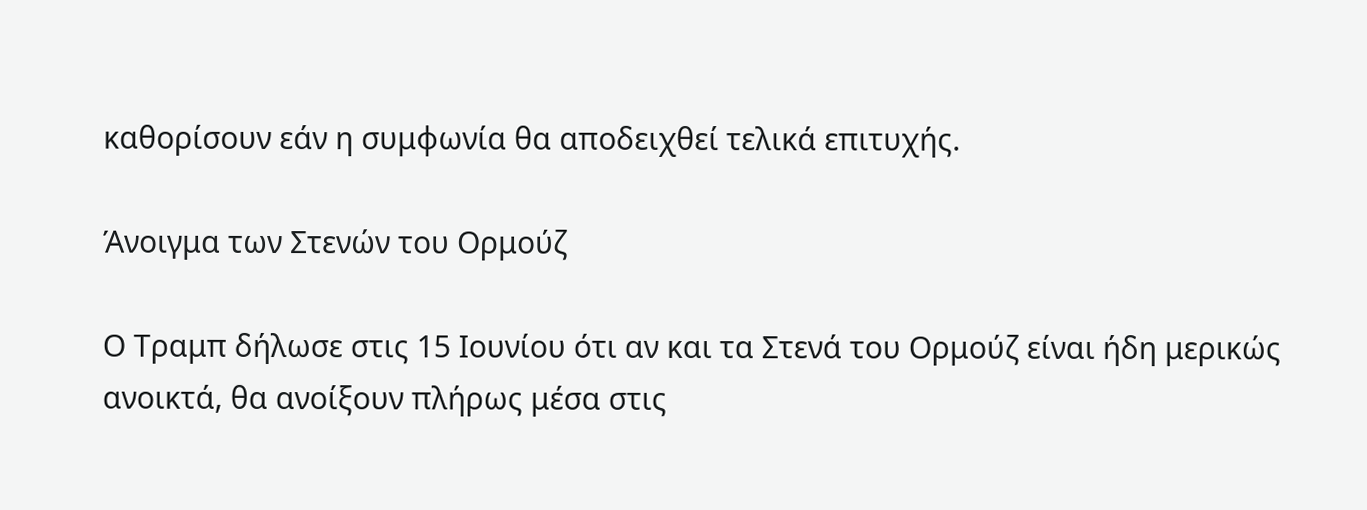καθορίσουν εάν η συμφωνία θα αποδειχθεί τελικά επιτυχής.

Άνοιγμα των Στενών του Ορμούζ

Ο Τραμπ δήλωσε στις 15 Ιουνίου ότι αν και τα Στενά του Ορμούζ είναι ήδη μερικώς ανοικτά, θα ανοίξουν πλήρως μέσα στις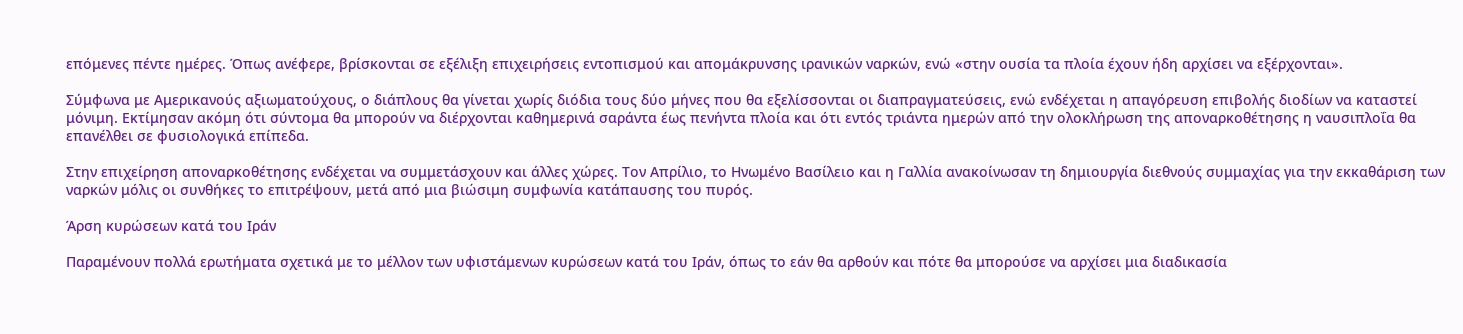επόμενες πέντε ημέρες. Όπως ανέφερε, βρίσκονται σε εξέλιξη επιχειρήσεις εντοπισμού και απομάκρυνσης ιρανικών ναρκών, ενώ «στην ουσία τα πλοία έχουν ήδη αρχίσει να εξέρχονται».

Σύμφωνα με Αμερικανούς αξιωματούχους, ο διάπλους θα γίνεται χωρίς διόδια τους δύο μήνες που θα εξελίσσονται οι διαπραγματεύσεις, ενώ ενδέχεται η απαγόρευση επιβολής διοδίων να καταστεί μόνιμη. Εκτίμησαν ακόμη ότι σύντομα θα μπορούν να διέρχονται καθημερινά σαράντα έως πενήντα πλοία και ότι εντός τριάντα ημερών από την ολοκλήρωση της αποναρκοθέτησης η ναυσιπλοΐα θα επανέλθει σε φυσιολογικά επίπεδα.

Στην επιχείρηση αποναρκοθέτησης ενδέχεται να συμμετάσχουν και άλλες χώρες. Τον Απρίλιο, το Ηνωμένο Βασίλειο και η Γαλλία ανακοίνωσαν τη δημιουργία διεθνούς συμμαχίας για την εκκαθάριση των ναρκών μόλις οι συνθήκες το επιτρέψουν, μετά από μια βιώσιμη συμφωνία κατάπαυσης του πυρός.

Άρση κυρώσεων κατά του Ιράν

Παραμένουν πολλά ερωτήματα σχετικά με το μέλλον των υφιστάμενων κυρώσεων κατά του Ιράν, όπως το εάν θα αρθούν και πότε θα μπορούσε να αρχίσει μια διαδικασία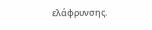ελάφρυνσης.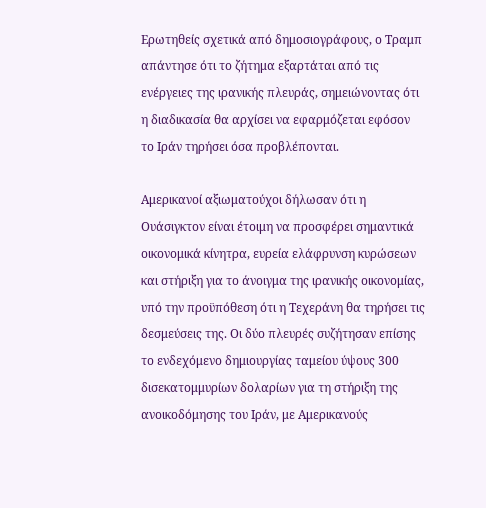Ερωτηθείς σχετικά από δημοσιογράφους, ο Τραμπ απάντησε ότι το ζήτημα εξαρτάται από τις ενέργειες της ιρανικής πλευράς, σημειώνοντας ότι η διαδικασία θα αρχίσει να εφαρμόζεται εφόσον το Ιράν τηρήσει όσα προβλέπονται.

Αμερικανοί αξιωματούχοι δήλωσαν ότι η Ουάσιγκτον είναι έτοιμη να προσφέρει σημαντικά οικονομικά κίνητρα, ευρεία ελάφρυνση κυρώσεων και στήριξη για το άνοιγμα της ιρανικής οικονομίας, υπό την προϋπόθεση ότι η Τεχεράνη θα τηρήσει τις δεσμεύσεις της. Οι δύο πλευρές συζήτησαν επίσης το ενδεχόμενο δημιουργίας ταμείου ύψους 300 δισεκατομμυρίων δολαρίων για τη στήριξη της ανοικοδόμησης του Ιράν, με Αμερικανούς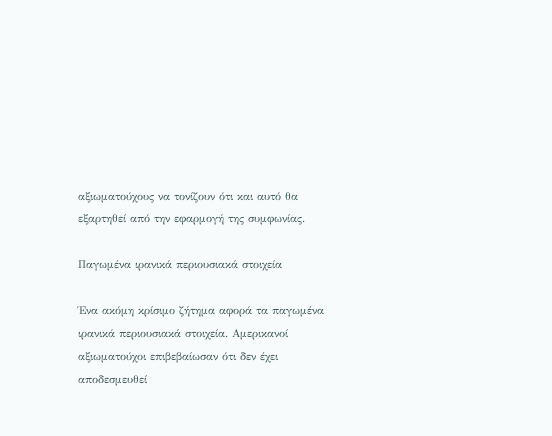αξιωματούχους να τονίζουν ότι και αυτό θα εξαρτηθεί από την εφαρμογή της συμφωνίας.

Παγωμένα ιρανικά περιουσιακά στοιχεία

Ένα ακόμη κρίσιμο ζήτημα αφορά τα παγωμένα ιρανικά περιουσιακά στοιχεία. Αμερικανοί αξιωματούχοι επιβεβαίωσαν ότι δεν έχει αποδεσμευθεί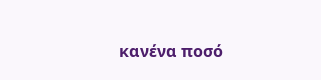κανένα ποσό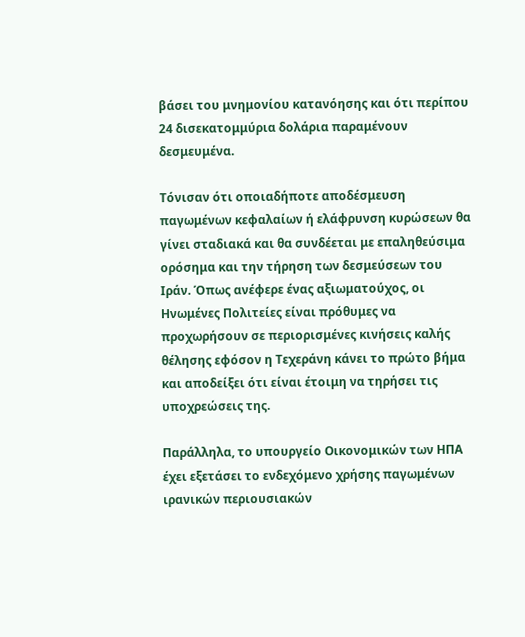βάσει του μνημονίου κατανόησης και ότι περίπου 24 δισεκατομμύρια δολάρια παραμένουν δεσμευμένα.

Τόνισαν ότι οποιαδήποτε αποδέσμευση παγωμένων κεφαλαίων ή ελάφρυνση κυρώσεων θα γίνει σταδιακά και θα συνδέεται με επαληθεύσιμα ορόσημα και την τήρηση των δεσμεύσεων του Ιράν. Όπως ανέφερε ένας αξιωματούχος, οι Ηνωμένες Πολιτείες είναι πρόθυμες να προχωρήσουν σε περιορισμένες κινήσεις καλής θέλησης εφόσον η Τεχεράνη κάνει το πρώτο βήμα και αποδείξει ότι είναι έτοιμη να τηρήσει τις υποχρεώσεις της.

Παράλληλα, το υπουργείο Οικονομικών των ΗΠΑ έχει εξετάσει το ενδεχόμενο χρήσης παγωμένων ιρανικών περιουσιακών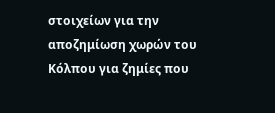στοιχείων για την αποζημίωση χωρών του Κόλπου για ζημίες που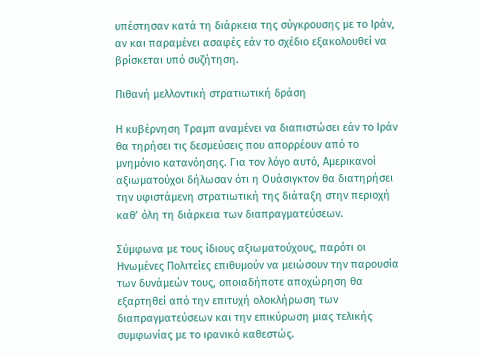υπέστησαν κατά τη διάρκεια της σύγκρουσης με το Ιράν, αν και παραμένει ασαφές εάν το σχέδιο εξακολουθεί να βρίσκεται υπό συζήτηση.

Πιθανή μελλοντική στρατιωτική δράση

Η κυβέρνηση Τραμπ αναμένει να διαπιστώσει εάν το Ιράν θα τηρήσει τις δεσμεύσεις που απορρέουν από το μνημόνιο κατανόησης. Για τον λόγο αυτό, Αμερικανοί αξιωματούχοι δήλωσαν ότι η Ουάσιγκτον θα διατηρήσει την υφιστάμενη στρατιωτική της διάταξη στην περιοχή καθ’ όλη τη διάρκεια των διαπραγματεύσεων.

Σύμφωνα με τους ίδιους αξιωματούχους, παρότι οι Ηνωμένες Πολιτείες επιθυμούν να μειώσουν την παρουσία των δυνάμεών τους, οποιαδήποτε αποχώρηση θα εξαρτηθεί από την επιτυχή ολοκλήρωση των διαπραγματεύσεων και την επικύρωση μιας τελικής συμφωνίας με το ιρανικό καθεστώς.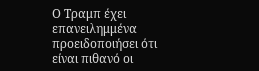Ο Τραμπ έχει επανειλημμένα προειδοποιήσει ότι είναι πιθανό οι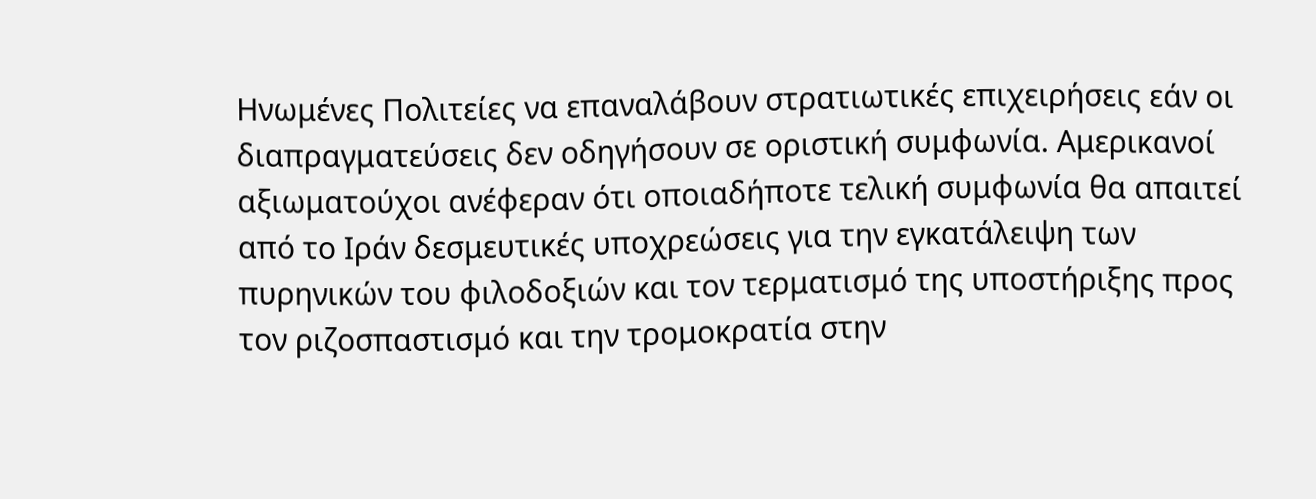Ηνωμένες Πολιτείες να επαναλάβουν στρατιωτικές επιχειρήσεις εάν οι διαπραγματεύσεις δεν οδηγήσουν σε οριστική συμφωνία. Αμερικανοί αξιωματούχοι ανέφεραν ότι οποιαδήποτε τελική συμφωνία θα απαιτεί από το Ιράν δεσμευτικές υποχρεώσεις για την εγκατάλειψη των πυρηνικών του φιλοδοξιών και τον τερματισμό της υποστήριξης προς τον ριζοσπαστισμό και την τρομοκρατία στην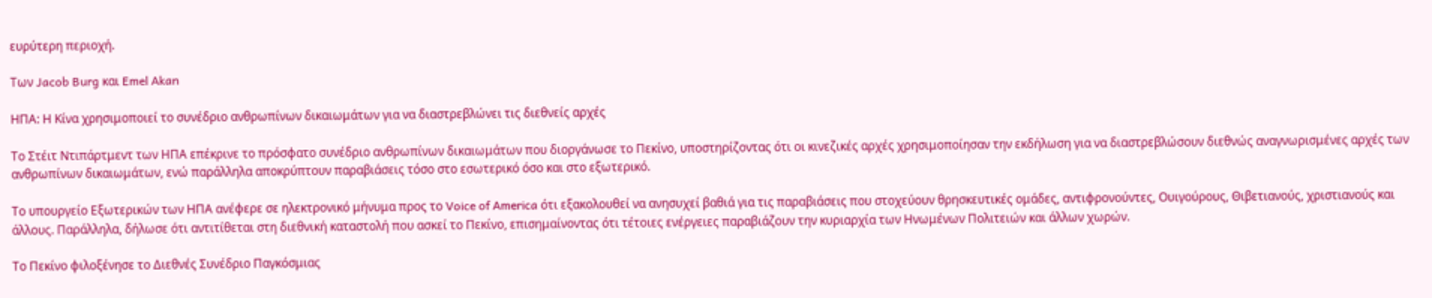ευρύτερη περιοχή.

Των Jacob Burg και Emel Akan

ΗΠΑ: Η Κίνα χρησιμοποιεί το συνέδριο ανθρωπίνων δικαιωμάτων για να διαστρεβλώνει τις διεθνείς αρχές

Το Στέιτ Ντιπάρτμεντ των ΗΠΑ επέκρινε το πρόσφατο συνέδριο ανθρωπίνων δικαιωμάτων που διοργάνωσε το Πεκίνο, υποστηρίζοντας ότι οι κινεζικές αρχές χρησιμοποίησαν την εκδήλωση για να διαστρεβλώσουν διεθνώς αναγνωρισμένες αρχές των ανθρωπίνων δικαιωμάτων, ενώ παράλληλα αποκρύπτουν παραβιάσεις τόσο στο εσωτερικό όσο και στο εξωτερικό.

Το υπουργείο Εξωτερικών των ΗΠΑ ανέφερε σε ηλεκτρονικό μήνυμα προς το Voice of America ότι εξακολουθεί να ανησυχεί βαθιά για τις παραβιάσεις που στοχεύουν θρησκευτικές ομάδες, αντιφρονούντες, Ουιγούρους, Θιβετιανούς, χριστιανούς και άλλους. Παράλληλα, δήλωσε ότι αντιτίθεται στη διεθνική καταστολή που ασκεί το Πεκίνο, επισημαίνοντας ότι τέτοιες ενέργειες παραβιάζουν την κυριαρχία των Ηνωμένων Πολιτειών και άλλων χωρών.

Το Πεκίνο φιλοξένησε το Διεθνές Συνέδριο Παγκόσμιας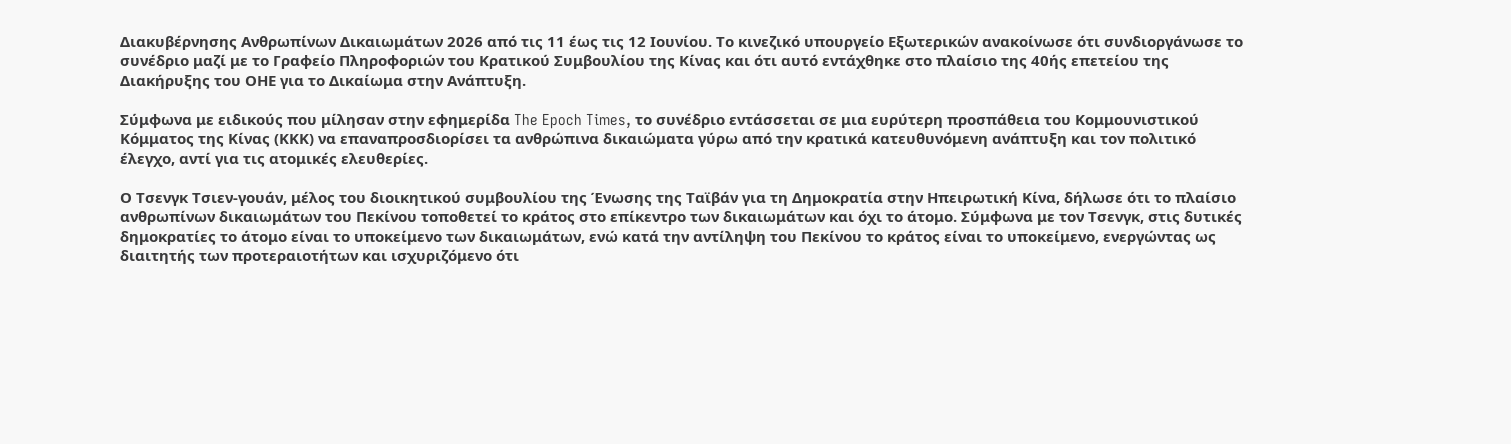Διακυβέρνησης Ανθρωπίνων Δικαιωμάτων 2026 από τις 11 έως τις 12 Ιουνίου. Το κινεζικό υπουργείο Εξωτερικών ανακοίνωσε ότι συνδιοργάνωσε το συνέδριο μαζί με το Γραφείο Πληροφοριών του Κρατικού Συμβουλίου της Κίνας και ότι αυτό εντάχθηκε στο πλαίσιο της 40ής επετείου της Διακήρυξης του ΟΗΕ για το Δικαίωμα στην Ανάπτυξη.

Σύμφωνα με ειδικούς που μίλησαν στην εφημερίδα The Epoch Times, το συνέδριο εντάσσεται σε μια ευρύτερη προσπάθεια του Κομμουνιστικού Κόμματος της Κίνας (ΚΚΚ) να επαναπροσδιορίσει τα ανθρώπινα δικαιώματα γύρω από την κρατικά κατευθυνόμενη ανάπτυξη και τον πολιτικό έλεγχο, αντί για τις ατομικές ελευθερίες.

Ο Τσενγκ Τσιεν-γουάν, μέλος του διοικητικού συμβουλίου της Ένωσης της Ταϊβάν για τη Δημοκρατία στην Ηπειρωτική Κίνα, δήλωσε ότι το πλαίσιο ανθρωπίνων δικαιωμάτων του Πεκίνου τοποθετεί το κράτος στο επίκεντρο των δικαιωμάτων και όχι το άτομο. Σύμφωνα με τον Τσενγκ, στις δυτικές δημοκρατίες το άτομο είναι το υποκείμενο των δικαιωμάτων, ενώ κατά την αντίληψη του Πεκίνου το κράτος είναι το υποκείμενο, ενεργώντας ως διαιτητής των προτεραιοτήτων και ισχυριζόμενο ότι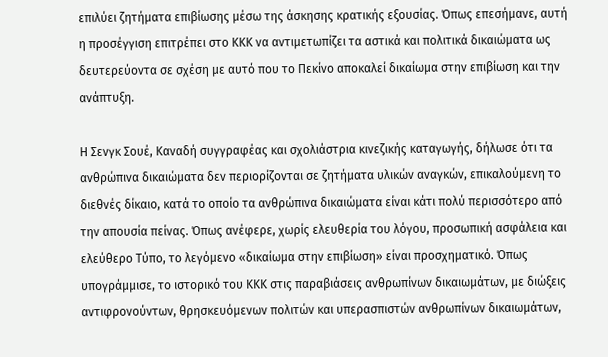επιλύει ζητήματα επιβίωσης μέσω της άσκησης κρατικής εξουσίας. Όπως επεσήμανε, αυτή η προσέγγιση επιτρέπει στο ΚΚΚ να αντιμετωπίζει τα αστικά και πολιτικά δικαιώματα ως δευτερεύοντα σε σχέση με αυτό που το Πεκίνο αποκαλεί δικαίωμα στην επιβίωση και την ανάπτυξη.

Η Σενγκ Σουέ, Καναδή συγγραφέας και σχολιάστρια κινεζικής καταγωγής, δήλωσε ότι τα ανθρώπινα δικαιώματα δεν περιορίζονται σε ζητήματα υλικών αναγκών, επικαλούμενη το διεθνές δίκαιο, κατά το οποίο τα ανθρώπινα δικαιώματα είναι κάτι πολύ περισσότερο από την απουσία πείνας. Όπως ανέφερε, χωρίς ελευθερία του λόγου, προσωπική ασφάλεια και ελεύθερο Τύπο, το λεγόμενο «δικαίωμα στην επιβίωση» είναι προσχηματικό. Όπως υπογράμμισε, το ιστορικό του ΚΚΚ στις παραβιάσεις ανθρωπίνων δικαιωμάτων, με διώξεις αντιφρονούντων, θρησκευόμενων πολιτών και υπερασπιστών ανθρωπίνων δικαιωμάτων,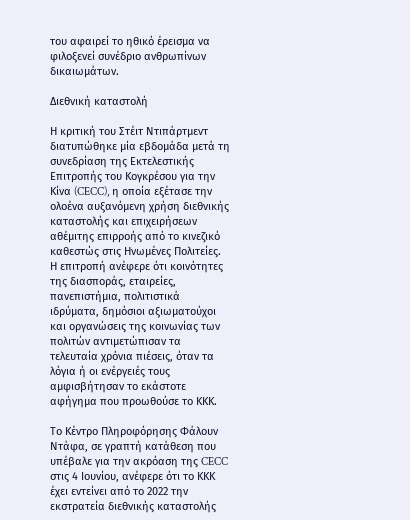του αφαιρεί το ηθικό έρεισμα να φιλοξενεί συνέδριο ανθρωπίνων δικαιωμάτων.

Διεθνική καταστολή

Η κριτική του Στέιτ Ντιπάρτμεντ διατυπώθηκε μία εβδομάδα μετά τη συνεδρίαση της Εκτελεστικής Επιτροπής του Κογκρέσου για την Κίνα (CECC), η οποία εξέτασε την ολοένα αυξανόμενη χρήση διεθνικής καταστολής και επιχειρήσεων αθέμιτης επιρροής από το κινεζικό καθεστώς στις Ηνωμένες Πολιτείες. Η επιτροπή ανέφερε ότι κοινότητες της διασποράς, εταιρείες, πανεπιστήμια, πολιτιστικά ιδρύματα, δημόσιοι αξιωματούχοι και οργανώσεις της κοινωνίας των πολιτών αντιμετώπισαν τα τελευταία χρόνια πιέσεις, όταν τα λόγια ή οι ενέργειές τους αμφισβήτησαν το εκάστοτε αφήγημα που προωθούσε το ΚΚΚ.

Το Κέντρο Πληροφόρησης Φάλουν Ντάφα, σε γραπτή κατάθεση που υπέβαλε για την ακρόαση της CECC στις 4 Ιουνίου, ανέφερε ότι το ΚΚΚ έχει εντείνει από το 2022 την εκστρατεία διεθνικής καταστολής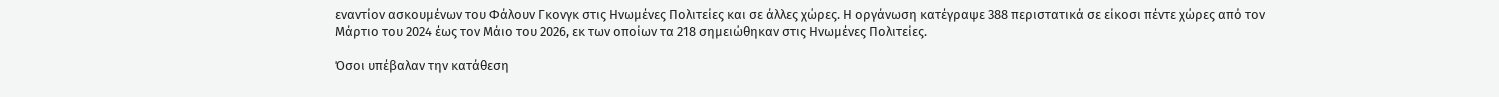εναντίον ασκουμένων του Φάλουν Γκονγκ στις Ηνωμένες Πολιτείες και σε άλλες χώρες. Η οργάνωση κατέγραψε 388 περιστατικά σε είκοσι πέντε χώρες από τον Μάρτιο του 2024 έως τον Μάιο του 2026, εκ των οποίων τα 218 σημειώθηκαν στις Ηνωμένες Πολιτείες.

Όσοι υπέβαλαν την κατάθεση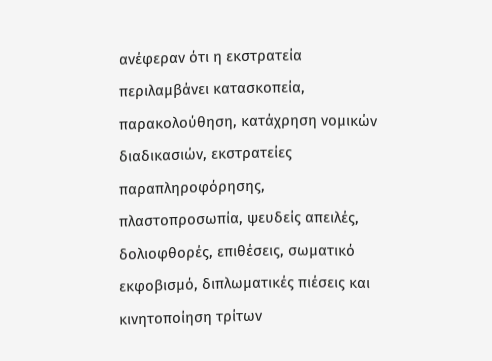ανέφεραν ότι η εκστρατεία περιλαμβάνει κατασκοπεία, παρακολούθηση, κατάχρηση νομικών διαδικασιών, εκστρατείες παραπληροφόρησης, πλαστοπροσωπία, ψευδείς απειλές, δολιοφθορές, επιθέσεις, σωματικό εκφοβισμό, διπλωματικές πιέσεις και κινητοποίηση τρίτων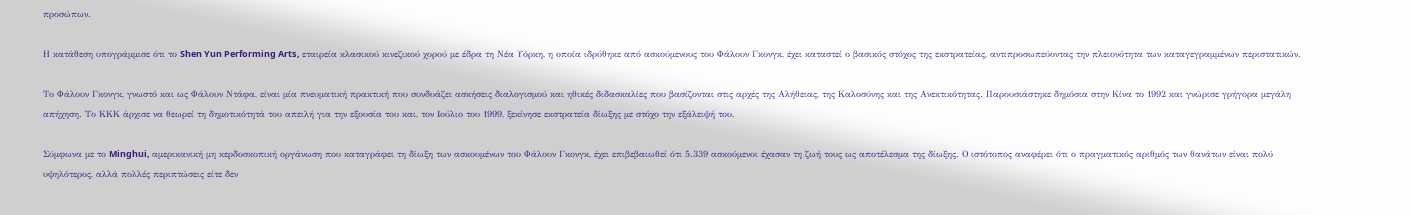προσώπων.

Η κατάθεση υπογράμμισε ότι το Shen Yun Performing Arts, εταιρεία κλασικού κινεζικού χορού με έδρα τη Νέα Υόρκη, η οποία ιδρύθηκε από ασκούμενους του Φάλουν Γκονγκ, έχει καταστεί ο βασικός στόχος της εκστρατείας, αντιπροσωπεύοντας την πλειονότητα των καταγεγραμμένων περιστατικών.

Το Φάλουν Γκονγκ, γνωστό και ως Φάλουν Ντάφα, είναι μία πνευματική πρακτική που συνδυάζει ασκήσεις διαλογισμού και ηθικές διδασκαλίες που βασίζονται στις αρχές της Αλήθειας, της Καλοσύνης και της Ανεκτικότητας. Παρουσιάστηκε δημόσια στην Κίνα το 1992 και γνώρισε γρήγορα μεγάλη απήχηση. Το ΚΚΚ άρχισε να θεωρεί τη δημοτικότητά του απειλή για την εξουσία του και, τον Ιούλιο του 1999, ξεκίνησε εκστρατεία δίωξης με στόχο την εξάλειψή του.

Σύμφωνα με το Minghui, αμερικανική μη κερδοσκοπική οργάνωση που καταγράφει τη δίωξη των ασκουμένων του Φάλουν Γκονγκ, έχει επιβεβαιωθεί ότι 5.339 ασκούμενοι έχασαν τη ζωή τους ως αποτέλεσμα της δίωξης. Ο ιστότοπος αναφέρει ότι ο πραγματικός αριθμός των θανάτων είναι πολύ υψηλότερος, αλλά πολλές περιπτώσεις είτε δεν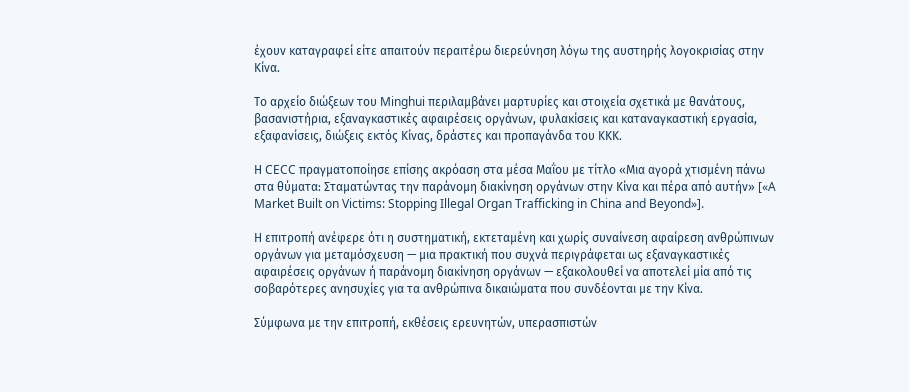έχουν καταγραφεί είτε απαιτούν περαιτέρω διερεύνηση λόγω της αυστηρής λογοκρισίας στην Κίνα.

Το αρχείο διώξεων του Minghui περιλαμβάνει μαρτυρίες και στοιχεία σχετικά με θανάτους, βασανιστήρια, εξαναγκαστικές αφαιρέσεις οργάνων, φυλακίσεις και καταναγκαστική εργασία, εξαφανίσεις, διώξεις εκτός Κίνας, δράστες και προπαγάνδα του ΚΚΚ.

Η CECC πραγματοποίησε επίσης ακρόαση στα μέσα Μαΐου με τίτλο «Μια αγορά χτισμένη πάνω στα θύματα: Σταματώντας την παράνομη διακίνηση οργάνων στην Κίνα και πέρα από αυτήν» [«A Market Built on Victims: Stopping Illegal Organ Trafficking in China and Beyond»].

Η επιτροπή ανέφερε ότι η συστηματική, εκτεταμένη και χωρίς συναίνεση αφαίρεση ανθρώπινων οργάνων για μεταμόσχευση — μια πρακτική που συχνά περιγράφεται ως εξαναγκαστικές αφαιρέσεις οργάνων ή παράνομη διακίνηση οργάνων — εξακολουθεί να αποτελεί μία από τις σοβαρότερες ανησυχίες για τα ανθρώπινα δικαιώματα που συνδέονται με την Κίνα.

Σύμφωνα με την επιτροπή, εκθέσεις ερευνητών, υπερασπιστών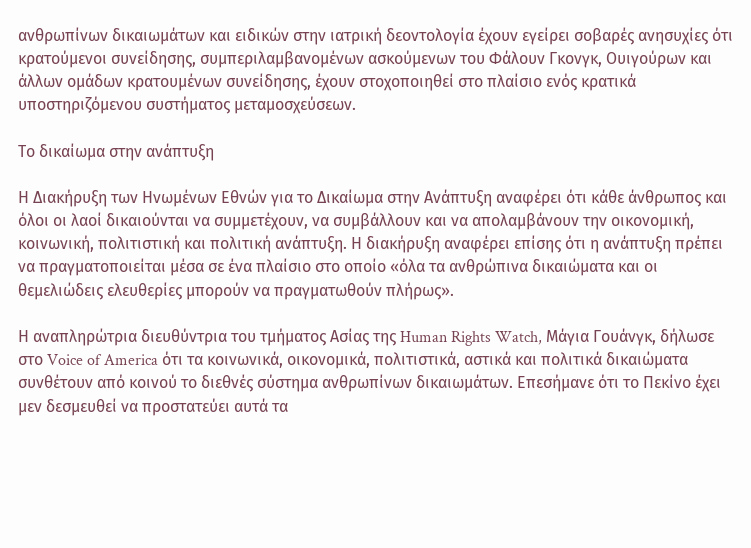ανθρωπίνων δικαιωμάτων και ειδικών στην ιατρική δεοντολογία έχουν εγείρει σοβαρές ανησυχίες ότι κρατούμενοι συνείδησης, συμπεριλαμβανομένων ασκούμενων του Φάλουν Γκονγκ, Ουιγούρων και άλλων ομάδων κρατουμένων συνείδησης, έχουν στοχοποιηθεί στο πλαίσιο ενός κρατικά υποστηριζόμενου συστήματος μεταμοσχεύσεων.

Το δικαίωμα στην ανάπτυξη

Η Διακήρυξη των Ηνωμένων Εθνών για το Δικαίωμα στην Ανάπτυξη αναφέρει ότι κάθε άνθρωπος και όλοι οι λαοί δικαιούνται να συμμετέχουν, να συμβάλλουν και να απολαμβάνουν την οικονομική, κοινωνική, πολιτιστική και πολιτική ανάπτυξη. Η διακήρυξη αναφέρει επίσης ότι η ανάπτυξη πρέπει να πραγματοποιείται μέσα σε ένα πλαίσιο στο οποίο «όλα τα ανθρώπινα δικαιώματα και οι θεμελιώδεις ελευθερίες μπορούν να πραγματωθούν πλήρως».

Η αναπληρώτρια διευθύντρια του τμήματος Ασίας της Human Rights Watch, Μάγια Γουάνγκ, δήλωσε στο Voice of America ότι τα κοινωνικά, οικονομικά, πολιτιστικά, αστικά και πολιτικά δικαιώματα συνθέτουν από κοινού το διεθνές σύστημα ανθρωπίνων δικαιωμάτων. Επεσήμανε ότι το Πεκίνο έχει μεν δεσμευθεί να προστατεύει αυτά τα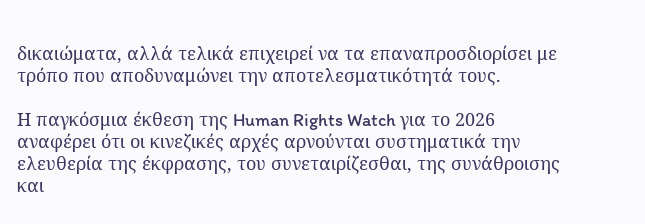δικαιώματα, αλλά τελικά επιχειρεί να τα επαναπροσδιορίσει με τρόπο που αποδυναμώνει την αποτελεσματικότητά τους.

Η παγκόσμια έκθεση της Human Rights Watch για το 2026 αναφέρει ότι οι κινεζικές αρχές αρνούνται συστηματικά την ελευθερία της έκφρασης, του συνεταιρίζεσθαι, της συνάθροισης και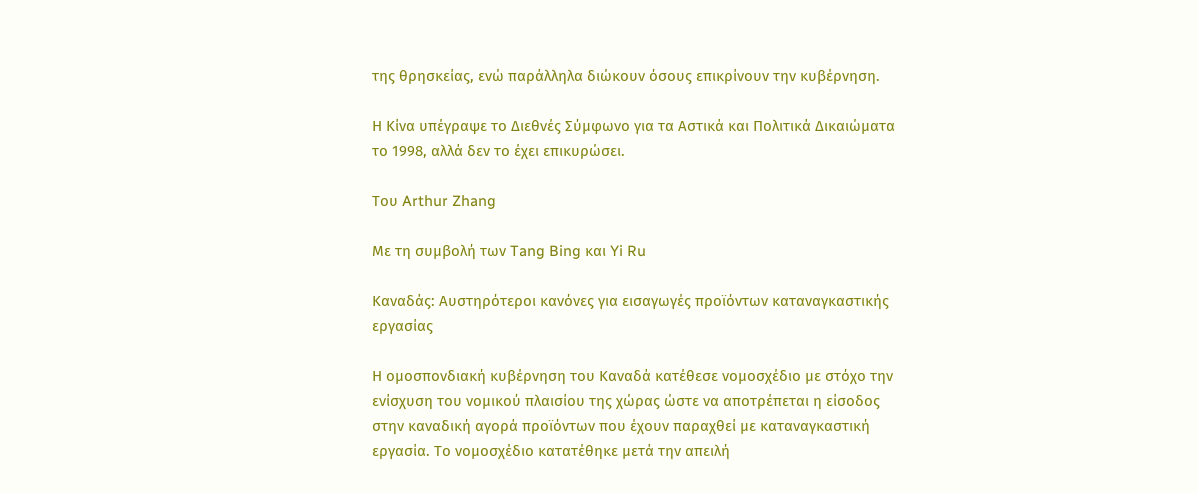της θρησκείας, ενώ παράλληλα διώκουν όσους επικρίνουν την κυβέρνηση.

Η Κίνα υπέγραψε το Διεθνές Σύμφωνο για τα Αστικά και Πολιτικά Δικαιώματα το 1998, αλλά δεν το έχει επικυρώσει.

Του Arthur Zhang

Με τη συμβολή των Tang Bing και Yi Ru

Καναδάς: Αυστηρότεροι κανόνες για εισαγωγές προϊόντων καταναγκαστικής εργασίας

Η ομοσπονδιακή κυβέρνηση του Καναδά κατέθεσε νομοσχέδιο με στόχο την ενίσχυση του νομικού πλαισίου της χώρας ώστε να αποτρέπεται η είσοδος στην καναδική αγορά προϊόντων που έχουν παραχθεί με καταναγκαστική εργασία. Το νομοσχέδιο κατατέθηκε μετά την απειλή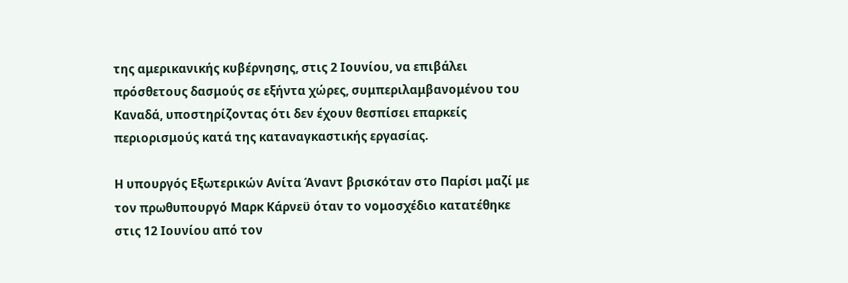της αμερικανικής κυβέρνησης, στις 2 Ιουνίου, να επιβάλει πρόσθετους δασμούς σε εξήντα χώρες, συμπεριλαμβανομένου του Καναδά, υποστηρίζοντας ότι δεν έχουν θεσπίσει επαρκείς περιορισμούς κατά της καταναγκαστικής εργασίας.

Η υπουργός Εξωτερικών Ανίτα Άναντ βρισκόταν στο Παρίσι μαζί με τον πρωθυπουργό Μαρκ Κάρνεϋ όταν το νομοσχέδιο κατατέθηκε στις 12 Ιουνίου από τον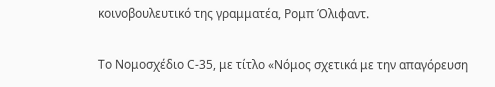κοινοβουλευτικό της γραμματέα, Ρομπ Όλιφαντ.

Το Νομοσχέδιο C-35, με τίτλο «Νόμος σχετικά με την απαγόρευση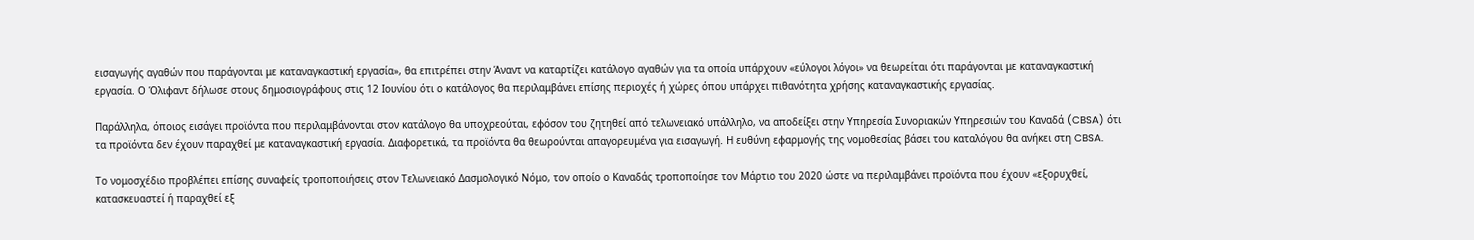εισαγωγής αγαθών που παράγονται με καταναγκαστική εργασία», θα επιτρέπει στην Άναντ να καταρτίζει κατάλογο αγαθών για τα οποία υπάρχουν «εύλογοι λόγοι» να θεωρείται ότι παράγονται με καταναγκαστική εργασία. Ο Όλιφαντ δήλωσε στους δημοσιογράφους στις 12 Ιουνίου ότι ο κατάλογος θα περιλαμβάνει επίσης περιοχές ή χώρες όπου υπάρχει πιθανότητα χρήσης καταναγκαστικής εργασίας.

Παράλληλα, όποιος εισάγει προϊόντα που περιλαμβάνονται στον κατάλογο θα υποχρεούται, εφόσον του ζητηθεί από τελωνειακό υπάλληλο, να αποδείξει στην Υπηρεσία Συνοριακών Υπηρεσιών του Καναδά (CBSA) ότι τα προϊόντα δεν έχουν παραχθεί με καταναγκαστική εργασία. Διαφορετικά, τα προϊόντα θα θεωρούνται απαγορευμένα για εισαγωγή. Η ευθύνη εφαρμογής της νομοθεσίας βάσει του καταλόγου θα ανήκει στη CBSA.

Το νομοσχέδιο προβλέπει επίσης συναφείς τροποποιήσεις στον Τελωνειακό Δασμολογικό Νόμο, τον οποίο ο Καναδάς τροποποίησε τον Μάρτιο του 2020 ώστε να περιλαμβάνει προϊόντα που έχουν «εξορυχθεί, κατασκευαστεί ή παραχθεί εξ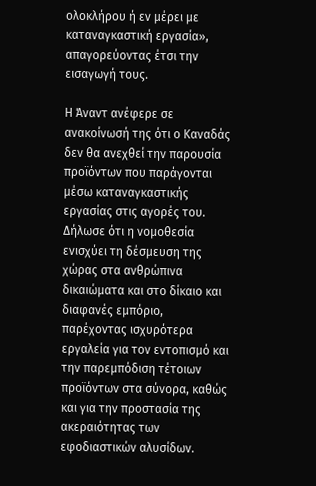ολοκλήρου ή εν μέρει με καταναγκαστική εργασία», απαγορεύοντας έτσι την εισαγωγή τους.

Η Άναντ ανέφερε σε ανακοίνωσή της ότι ο Καναδάς δεν θα ανεχθεί την παρουσία προϊόντων που παράγονται μέσω καταναγκαστικής εργασίας στις αγορές του. Δήλωσε ότι η νομοθεσία ενισχύει τη δέσμευση της χώρας στα ανθρώπινα δικαιώματα και στο δίκαιο και διαφανές εμπόριο, παρέχοντας ισχυρότερα εργαλεία για τον εντοπισμό και την παρεμπόδιση τέτοιων προϊόντων στα σύνορα, καθώς και για την προστασία της ακεραιότητας των εφοδιαστικών αλυσίδων.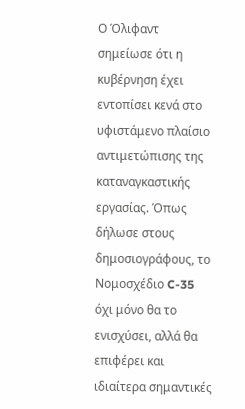Ο Όλιφαντ σημείωσε ότι η κυβέρνηση έχει εντοπίσει κενά στο υφιστάμενο πλαίσιο αντιμετώπισης της καταναγκαστικής εργασίας. Όπως δήλωσε στους δημοσιογράφους, το Νομοσχέδιο C-35 όχι μόνο θα το ενισχύσει, αλλά θα επιφέρει και ιδιαίτερα σημαντικές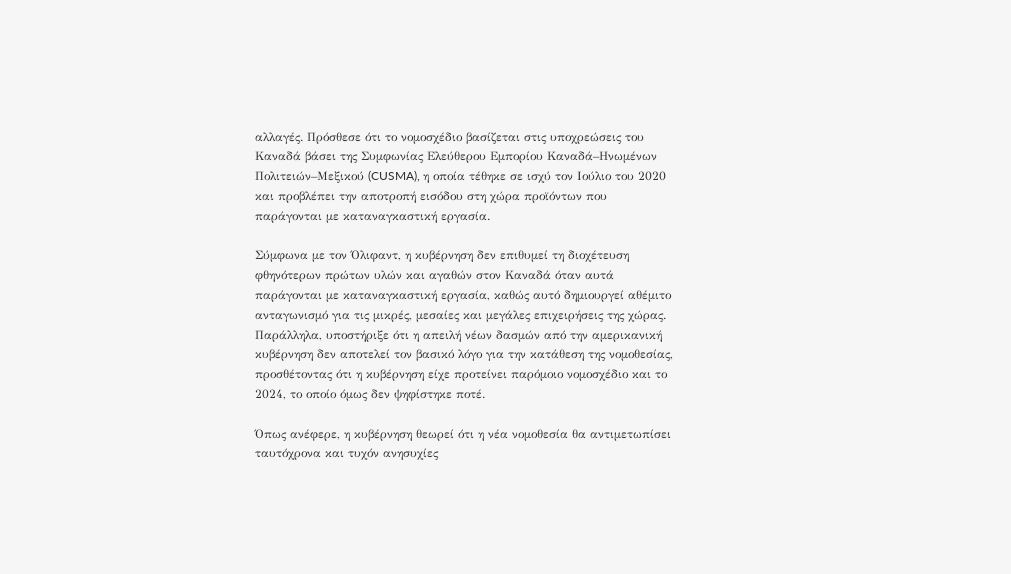αλλαγές. Πρόσθεσε ότι το νομοσχέδιο βασίζεται στις υποχρεώσεις του Καναδά βάσει της Συμφωνίας Ελεύθερου Εμπορίου Καναδά–Ηνωμένων Πολιτειών–Μεξικού (CUSMA), η οποία τέθηκε σε ισχύ τον Ιούλιο του 2020 και προβλέπει την αποτροπή εισόδου στη χώρα προϊόντων που παράγονται με καταναγκαστική εργασία.

Σύμφωνα με τον Όλιφαντ, η κυβέρνηση δεν επιθυμεί τη διοχέτευση φθηνότερων πρώτων υλών και αγαθών στον Καναδά όταν αυτά παράγονται με καταναγκαστική εργασία, καθώς αυτό δημιουργεί αθέμιτο ανταγωνισμό για τις μικρές, μεσαίες και μεγάλες επιχειρήσεις της χώρας. Παράλληλα, υποστήριξε ότι η απειλή νέων δασμών από την αμερικανική κυβέρνηση δεν αποτελεί τον βασικό λόγο για την κατάθεση της νομοθεσίας, προσθέτοντας ότι η κυβέρνηση είχε προτείνει παρόμοιο νομοσχέδιο και το 2024, το οποίο όμως δεν ψηφίστηκε ποτέ.

Όπως ανέφερε, η κυβέρνηση θεωρεί ότι η νέα νομοθεσία θα αντιμετωπίσει ταυτόχρονα και τυχόν ανησυχίες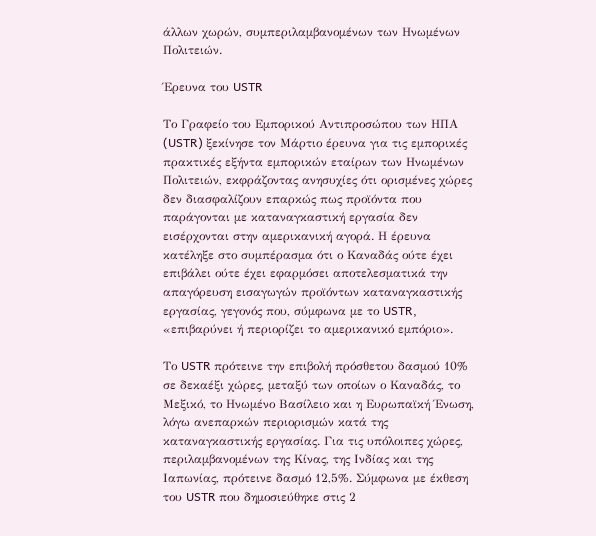άλλων χωρών, συμπεριλαμβανομένων των Ηνωμένων Πολιτειών.

Έρευνα του USTR

Το Γραφείο του Εμπορικού Αντιπροσώπου των ΗΠΑ (USTR) ξεκίνησε τον Μάρτιο έρευνα για τις εμπορικές πρακτικές εξήντα εμπορικών εταίρων των Ηνωμένων Πολιτειών, εκφράζοντας ανησυχίες ότι ορισμένες χώρες δεν διασφαλίζουν επαρκώς πως προϊόντα που παράγονται με καταναγκαστική εργασία δεν εισέρχονται στην αμερικανική αγορά. Η έρευνα κατέληξε στο συμπέρασμα ότι ο Καναδάς ούτε έχει επιβάλει ούτε έχει εφαρμόσει αποτελεσματικά την απαγόρευση εισαγωγών προϊόντων καταναγκαστικής εργασίας, γεγονός που, σύμφωνα με το USTR, «επιβαρύνει ή περιορίζει το αμερικανικό εμπόριο».

Το USTR πρότεινε την επιβολή πρόσθετου δασμού 10% σε δεκαέξι χώρες, μεταξύ των οποίων ο Καναδάς, το Μεξικό, το Ηνωμένο Βασίλειο και η Ευρωπαϊκή Ένωση, λόγω ανεπαρκών περιορισμών κατά της καταναγκαστικής εργασίας. Για τις υπόλοιπες χώρες, περιλαμβανομένων της Κίνας, της Ινδίας και της Ιαπωνίας, πρότεινε δασμό 12,5%. Σύμφωνα με έκθεση του USTR που δημοσιεύθηκε στις 2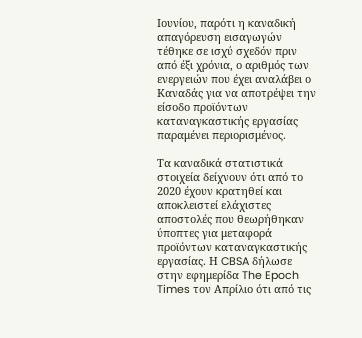Ιουνίου, παρότι η καναδική απαγόρευση εισαγωγών τέθηκε σε ισχύ σχεδόν πριν από έξι χρόνια, ο αριθμός των ενεργειών που έχει αναλάβει ο Καναδάς για να αποτρέψει την είσοδο προϊόντων καταναγκαστικής εργασίας παραμένει περιορισμένος.

Τα καναδικά στατιστικά στοιχεία δείχνουν ότι από το 2020 έχουν κρατηθεί και αποκλειστεί ελάχιστες αποστολές που θεωρήθηκαν ύποπτες για μεταφορά προϊόντων καταναγκαστικής εργασίας. Η CBSA δήλωσε στην εφημερίδα The Epoch Times τον Απρίλιο ότι από τις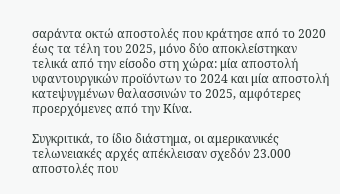σαράντα οκτώ αποστολές που κράτησε από το 2020 έως τα τέλη του 2025, μόνο δύο αποκλείστηκαν τελικά από την είσοδο στη χώρα: μία αποστολή υφαντουργικών προϊόντων το 2024 και μία αποστολή κατεψυγμένων θαλασσινών το 2025, αμφότερες προερχόμενες από την Κίνα.

Συγκριτικά, το ίδιο διάστημα, οι αμερικανικές τελωνειακές αρχές απέκλεισαν σχεδόν 23.000 αποστολές που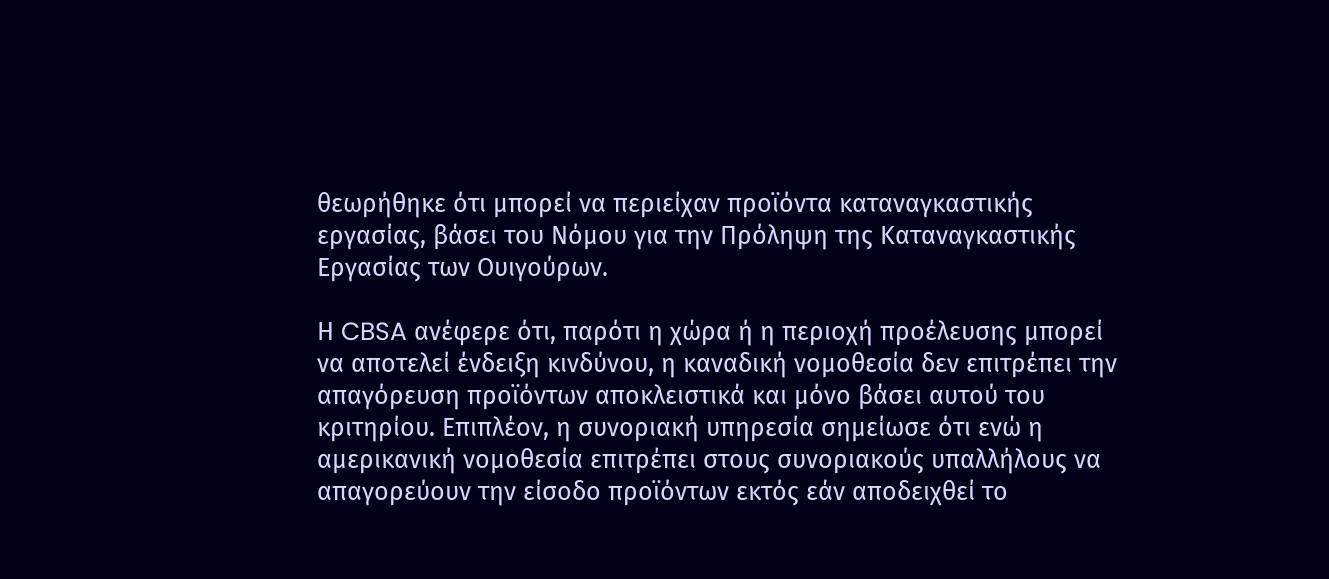θεωρήθηκε ότι μπορεί να περιείχαν προϊόντα καταναγκαστικής εργασίας, βάσει του Νόμου για την Πρόληψη της Καταναγκαστικής Εργασίας των Ουιγούρων.

Η CBSA ανέφερε ότι, παρότι η χώρα ή η περιοχή προέλευσης μπορεί να αποτελεί ένδειξη κινδύνου, η καναδική νομοθεσία δεν επιτρέπει την απαγόρευση προϊόντων αποκλειστικά και μόνο βάσει αυτού του κριτηρίου. Επιπλέον, η συνοριακή υπηρεσία σημείωσε ότι ενώ η αμερικανική νομοθεσία επιτρέπει στους συνοριακούς υπαλλήλους να απαγορεύουν την είσοδο προϊόντων εκτός εάν αποδειχθεί το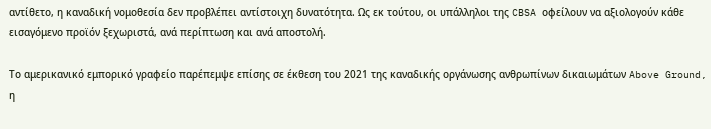αντίθετο, η καναδική νομοθεσία δεν προβλέπει αντίστοιχη δυνατότητα. Ως εκ τούτου, οι υπάλληλοι της CBSA οφείλουν να αξιολογούν κάθε εισαγόμενο προϊόν ξεχωριστά, ανά περίπτωση και ανά αποστολή.

Το αμερικανικό εμπορικό γραφείο παρέπεμψε επίσης σε έκθεση του 2021 της καναδικής οργάνωσης ανθρωπίνων δικαιωμάτων Above Ground, η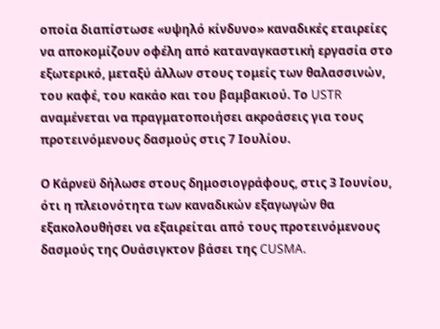οποία διαπίστωσε «υψηλό κίνδυνο» καναδικές εταιρείες να αποκομίζουν οφέλη από καταναγκαστική εργασία στο εξωτερικό, μεταξύ άλλων στους τομείς των θαλασσινών, του καφέ, του κακάο και του βαμβακιού. Το USTR αναμένεται να πραγματοποιήσει ακροάσεις για τους προτεινόμενους δασμούς στις 7 Ιουλίου.

Ο Κάρνεϋ δήλωσε στους δημοσιογράφους, στις 3 Ιουνίου, ότι η πλειονότητα των καναδικών εξαγωγών θα εξακολουθήσει να εξαιρείται από τους προτεινόμενους δασμούς της Ουάσιγκτον βάσει της CUSMA.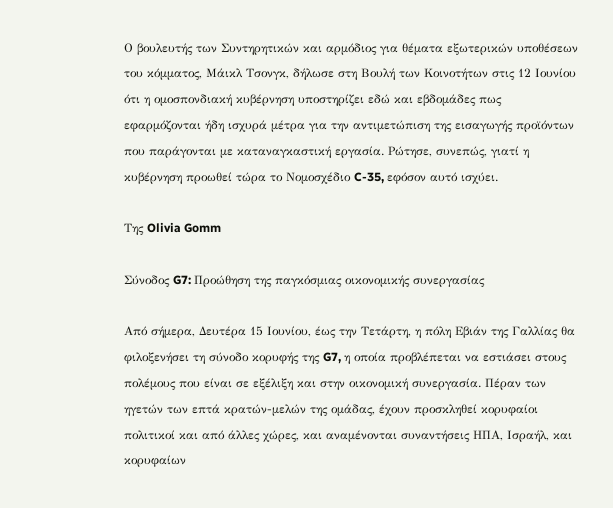Ο βουλευτής των Συντηρητικών και αρμόδιος για θέματα εξωτερικών υποθέσεων του κόμματος, Μάικλ Τσονγκ, δήλωσε στη Βουλή των Κοινοτήτων στις 12 Ιουνίου ότι η ομοσπονδιακή κυβέρνηση υποστηρίζει εδώ και εβδομάδες πως εφαρμόζονται ήδη ισχυρά μέτρα για την αντιμετώπιση της εισαγωγής προϊόντων που παράγονται με καταναγκαστική εργασία. Ρώτησε, συνεπώς, γιατί η κυβέρνηση προωθεί τώρα το Νομοσχέδιο C-35, εφόσον αυτό ισχύει.

Της Olivia Gomm

Σύνοδος G7: Προώθηση της παγκόσμιας οικονομικής συνεργασίας

Από σήμερα, Δευτέρα 15 Ιουνίου, έως την Τετάρτη, η πόλη Εβιάν της Γαλλίας θα φιλοξενήσει τη σύνοδο κορυφής της G7, η οποία προβλέπεται να εστιάσει στους πολέμους που είναι σε εξέλιξη και στην οικονομική συνεργασία. Πέραν των ηγετών των επτά κρατών-μελών της ομάδας, έχουν προσκληθεί κορυφαίοι πολιτικοί και από άλλες χώρες, και αναμένονται συναντήσεις ΗΠΑ, Ισραήλ, και κορυφαίων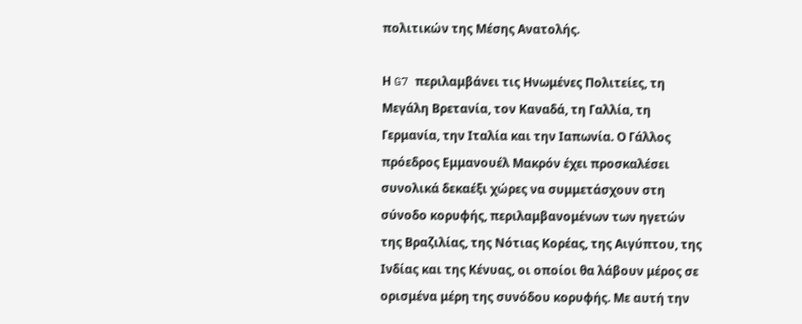πολιτικών της Μέσης Ανατολής.

Η G7 περιλαμβάνει τις Ηνωμένες Πολιτείες, τη Μεγάλη Βρετανία, τον Καναδά, τη Γαλλία, τη Γερμανία, την Ιταλία και την Ιαπωνία. Ο Γάλλος πρόεδρος Εμμανουέλ Μακρόν έχει προσκαλέσει συνολικά δεκαέξι χώρες να συμμετάσχουν στη σύνοδο κορυφής, περιλαμβανομένων των ηγετών της Βραζιλίας, της Νότιας Κορέας, της Αιγύπτου, της Ινδίας και της Κένυας, οι οποίοι θα λάβουν μέρος σε ορισμένα μέρη της συνόδου κορυφής. Με αυτή την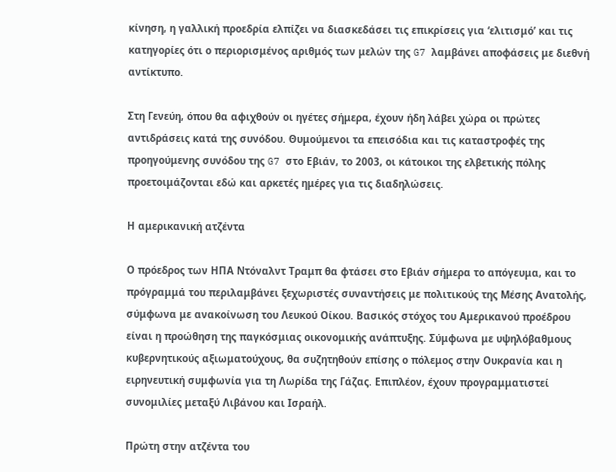κίνηση, η γαλλική προεδρία ελπίζει να διασκεδάσει τις επικρίσεις για ‘ελιτισμό’ και τις κατηγορίες ότι ο περιορισμένος αριθμός των μελών της G7 λαμβάνει αποφάσεις με διεθνή αντίκτυπο.

Στη Γενεύη, όπου θα αφιχθούν οι ηγέτες σήμερα, έχουν ήδη λάβει χώρα οι πρώτες αντιδράσεις κατά της συνόδου. Θυμούμενοι τα επεισόδια και τις καταστροφές της προηγούμενης συνόδου της G7 στο Εβιάν, το 2003, οι κάτοικοι της ελβετικής πόλης προετοιμάζονται εδώ και αρκετές ημέρες για τις διαδηλώσεις.

Η αμερικανική ατζέντα

Ο πρόεδρος των ΗΠΑ Ντόναλντ Τραμπ θα φτάσει στο Εβιάν σήμερα το απόγευμα, και το πρόγραμμά του περιλαμβάνει ξεχωριστές συναντήσεις με πολιτικούς της Μέσης Ανατολής, σύμφωνα με ανακοίνωση του Λευκού Οίκου. Βασικός στόχος του Αμερικανού προέδρου είναι η προώθηση της παγκόσμιας οικονομικής ανάπτυξης. Σύμφωνα με υψηλόβαθμους κυβερνητικούς αξιωματούχους, θα συζητηθούν επίσης ο πόλεμος στην Ουκρανία και η ειρηνευτική συμφωνία για τη Λωρίδα της Γάζας. Επιπλέον, έχουν προγραμματιστεί συνομιλίες μεταξύ Λιβάνου και Ισραήλ.

Πρώτη στην ατζέντα του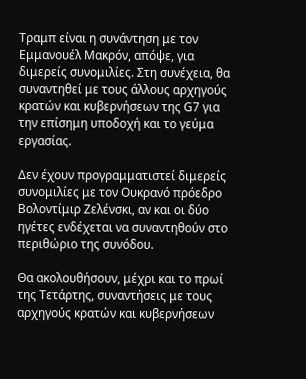Τραμπ είναι η συνάντηση με τον Εμμανουέλ Μακρόν, απόψε, για διμερείς συνομιλίες. Στη συνέχεια, θα συναντηθεί με τους άλλους αρχηγούς κρατών και κυβερνήσεων της G7 για την επίσημη υποδοχή και το γεύμα εργασίας.

Δεν έχουν προγραμματιστεί διμερείς συνομιλίες με τον Ουκρανό πρόεδρο Βολοντίμιρ Ζελένσκι, αν και οι δύο ηγέτες ενδέχεται να συναντηθούν στο περιθώριο της συνόδου.

Θα ακολουθήσουν, μέχρι και το πρωί της Τετάρτης, συναντήσεις με τους αρχηγούς κρατών και κυβερνήσεων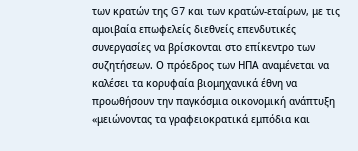των κρατών της G7 και των κρατών-εταίρων, με τις αμοιβαία επωφελείς διεθνείς επενδυτικές συνεργασίες να βρίσκονται στο επίκεντρο των συζητήσεων. Ο πρόεδρος των ΗΠΑ αναμένεται να καλέσει τα κορυφαία βιομηχανικά έθνη να προωθήσουν την παγκόσμια οικονομική ανάπτυξη «μειώνοντας τα γραφειοκρατικά εμπόδια και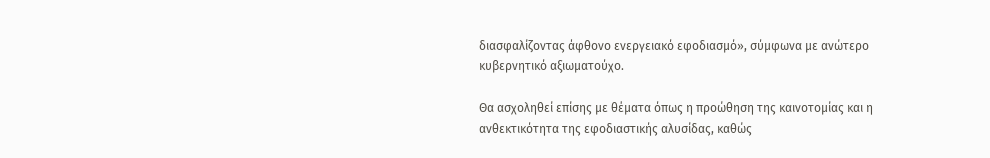διασφαλίζοντας άφθονο ενεργειακό εφοδιασμό», σύμφωνα με ανώτερο κυβερνητικό αξιωματούχο.

Θα ασχοληθεί επίσης με θέματα όπως η προώθηση της καινοτομίας και η ανθεκτικότητα της εφοδιαστικής αλυσίδας, καθώς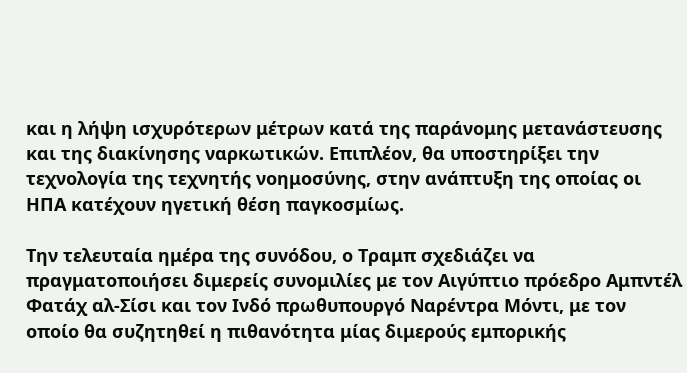και η λήψη ισχυρότερων μέτρων κατά της παράνομης μετανάστευσης και της διακίνησης ναρκωτικών. Επιπλέον, θα υποστηρίξει την τεχνολογία της τεχνητής νοημοσύνης, στην ανάπτυξη της οποίας οι ΗΠΑ κατέχουν ηγετική θέση παγκοσμίως.

Την τελευταία ημέρα της συνόδου, ο Τραμπ σχεδιάζει να πραγματοποιήσει διμερείς συνομιλίες με τον Αιγύπτιο πρόεδρο Αμπντέλ Φατάχ αλ-Σίσι και τον Ινδό πρωθυπουργό Ναρέντρα Μόντι, με τον οποίο θα συζητηθεί η πιθανότητα μίας διμερούς εμπορικής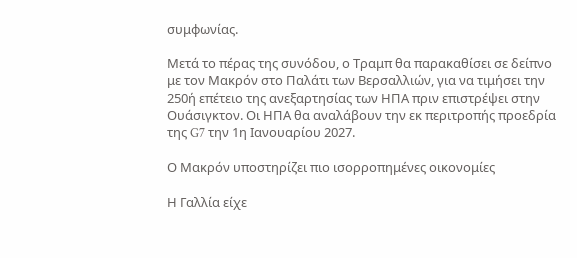συμφωνίας.

Μετά το πέρας της συνόδου, ο Τραμπ θα παρακαθίσει σε δείπνο με τον Μακρόν στο Παλάτι των Βερσαλλιών, για να τιμήσει την 250ή επέτειο της ανεξαρτησίας των ΗΠΑ πριν επιστρέψει στην Ουάσιγκτον. Οι ΗΠΑ θα αναλάβουν την εκ περιτροπής προεδρία της G7 την 1η Ιανουαρίου 2027.

Ο Μακρόν υποστηρίζει πιο ισορροπημένες οικονομίες

Η Γαλλία είχε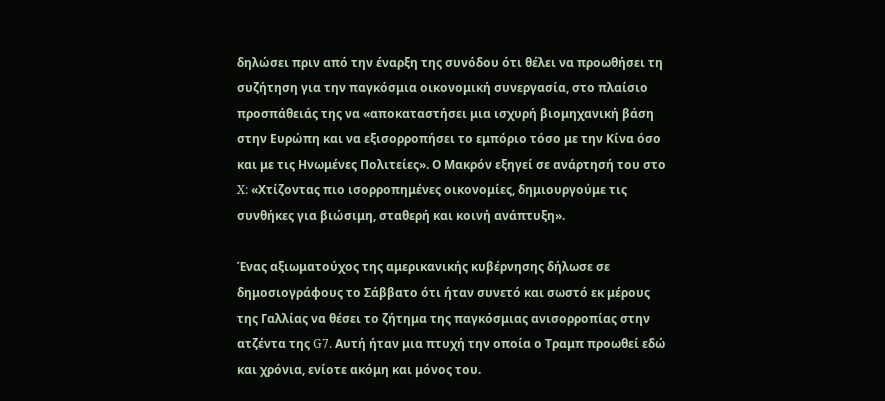δηλώσει πριν από την έναρξη της συνόδου ότι θέλει να προωθήσει τη συζήτηση για την παγκόσμια οικονομική συνεργασία, στο πλαίσιο προσπάθειάς της να «αποκαταστήσει μια ισχυρή βιομηχανική βάση στην Ευρώπη και να εξισορροπήσει το εμπόριο τόσο με την Κίνα όσο και με τις Ηνωμένες Πολιτείες». Ο Μακρόν εξηγεί σε ανάρτησή του στο X: «Χτίζοντας πιο ισορροπημένες οικονομίες, δημιουργούμε τις συνθήκες για βιώσιμη, σταθερή και κοινή ανάπτυξη».

Ένας αξιωματούχος της αμερικανικής κυβέρνησης δήλωσε σε δημοσιογράφους το Σάββατο ότι ήταν συνετό και σωστό εκ μέρους της Γαλλίας να θέσει το ζήτημα της παγκόσμιας ανισορροπίας στην ατζέντα της G7. Αυτή ήταν μια πτυχή την οποία ο Τραμπ προωθεί εδώ και χρόνια, ενίοτε ακόμη και μόνος του.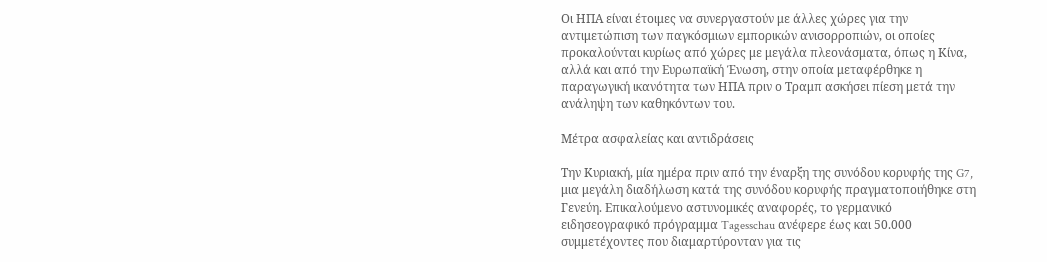Οι ΗΠΑ είναι έτοιμες να συνεργαστούν με άλλες χώρες για την αντιμετώπιση των παγκόσμιων εμπορικών ανισορροπιών, οι οποίες προκαλούνται κυρίως από χώρες με μεγάλα πλεονάσματα, όπως η Κίνα, αλλά και από την Ευρωπαϊκή Ένωση, στην οποία μεταφέρθηκε η παραγωγική ικανότητα των ΗΠΑ πριν ο Τραμπ ασκήσει πίεση μετά την ανάληψη των καθηκόντων του.

Μέτρα ασφαλείας και αντιδράσεις

Την Κυριακή, μία ημέρα πριν από την έναρξη της συνόδου κορυφής της G7, μια μεγάλη διαδήλωση κατά της συνόδου κορυφής πραγματοποιήθηκε στη Γενεύη. Επικαλούμενο αστυνομικές αναφορές, το γερμανικό ειδησεογραφικό πρόγραμμα Tagesschau ανέφερε έως και 50.000 συμμετέχοντες που διαμαρτύρονταν για τις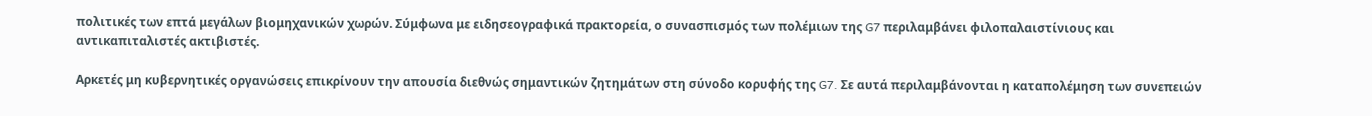πολιτικές των επτά μεγάλων βιομηχανικών χωρών. Σύμφωνα με ειδησεογραφικά πρακτορεία, ο συνασπισμός των πολέμιων της G7 περιλαμβάνει φιλοπαλαιστίνιους και αντικαπιταλιστές ακτιβιστές.

Αρκετές μη κυβερνητικές οργανώσεις επικρίνουν την απουσία διεθνώς σημαντικών ζητημάτων στη σύνοδο κορυφής της G7. Σε αυτά περιλαμβάνονται η καταπολέμηση των συνεπειών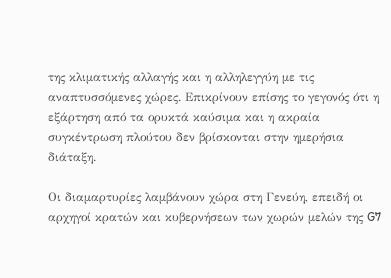της κλιματικής αλλαγής και η αλληλεγγύη με τις αναπτυσσόμενες χώρες. Επικρίνουν επίσης το γεγονός ότι η εξάρτηση από τα ορυκτά καύσιμα και η ακραία συγκέντρωση πλούτου δεν βρίσκονται στην ημερήσια διάταξη.

Οι διαμαρτυρίες λαμβάνουν χώρα στη Γενεύη, επειδή οι αρχηγοί κρατών και κυβερνήσεων των χωρών μελών της G7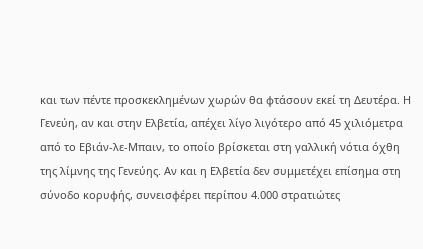και των πέντε προσκεκλημένων χωρών θα φτάσουν εκεί τη Δευτέρα. Η Γενεύη, αν και στην Ελβετία, απέχει λίγο λιγότερο από 45 χιλιόμετρα από το Εβιάν-λε-Μπαιν, το οποίο βρίσκεται στη γαλλική νότια όχθη της λίμνης της Γενεύης. Αν και η Ελβετία δεν συμμετέχει επίσημα στη σύνοδο κορυφής, συνεισφέρει περίπου 4.000 στρατιώτες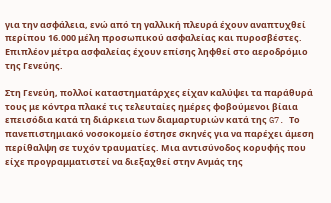για την ασφάλεια, ενώ από τη γαλλική πλευρά έχουν αναπτυχθεί περίπου 16.000 μέλη προσωπικού ασφαλείας και πυροσβέστες. Επιπλέον μέτρα ασφαλείας έχουν επίσης ληφθεί στο αεροδρόμιο της Γενεύης.

Στη Γενεύη, πολλοί καταστηματάρχες είχαν καλύψει τα παράθυρά τους με κόντρα πλακέ τις τελευταίες ημέρες φοβούμενοι βίαια επεισόδια κατά τη διάρκεια των διαμαρτυριών κατά της G7. Το πανεπιστημιακό νοσοκομείο έστησε σκηνές για να παρέχει άμεση περίθαλψη σε τυχόν τραυματίες. Μια αντισύνοδος κορυφής που είχε προγραμματιστεί να διεξαχθεί στην Ανμάς της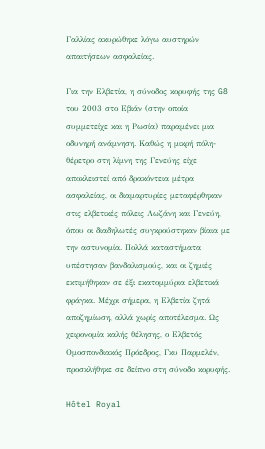Γαλλίας ακυρώθηκε λόγω αυστηρών απαιτήσεων ασφαλείας.

Για την Ελβετία, η σύνοδος κορυφής της G8 του 2003 στο Εβιάν (στην οποία συμμετείχε και η Ρωσία) παραμένει μια οδυνηρή ανάμνηση. Καθώς η μικρή πόλη-θέρετρο στη λίμνη της Γενεύης είχε αποκλειστεί από δρακόντεια μέτρα ασφαλείας, οι διαμαρτυρίες μεταφέρθηκαν στις ελβετικές πόλεις Λωζάνη και Γενεύη, όπου οι διαδηλωτές συγκρούστηκαν βίαια με την αστυνομία. Πολλά καταστήματα υπέστησαν βανδαλισμούς, και οι ζημιές εκτιμήθηκαν σε έξι εκατομμύρια ελβετικά φράγκα. Μέχρι σήμερα, η Ελβετία ζητά αποζημίωση, αλλά χωρίς αποτέλεσμα. Ως χειρονομία καλής θέλησης, ο Ελβετός Ομοσπονδιακός Πρόεδρος, Γκυ Παρμελέν, προσκλήθηκε σε δείπνο στη σύνοδο κορυφής.

Hôtel Royal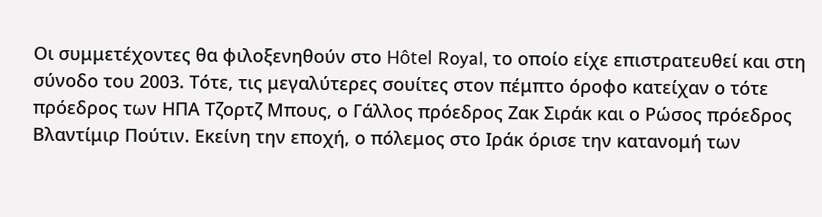Οι συμμετέχοντες θα φιλοξενηθούν στο Hôtel Royal, το οποίο είχε επιστρατευθεί και στη σύνοδο του 2003. Τότε, τις μεγαλύτερες σουίτες στον πέμπτο όροφο κατείχαν ο τότε πρόεδρος των ΗΠΑ Τζορτζ Μπους, ο Γάλλος πρόεδρος Ζακ Σιράκ και ο Ρώσος πρόεδρος Βλαντίμιρ Πούτιν. Εκείνη την εποχή, ο πόλεμος στο Ιράκ όρισε την κατανομή των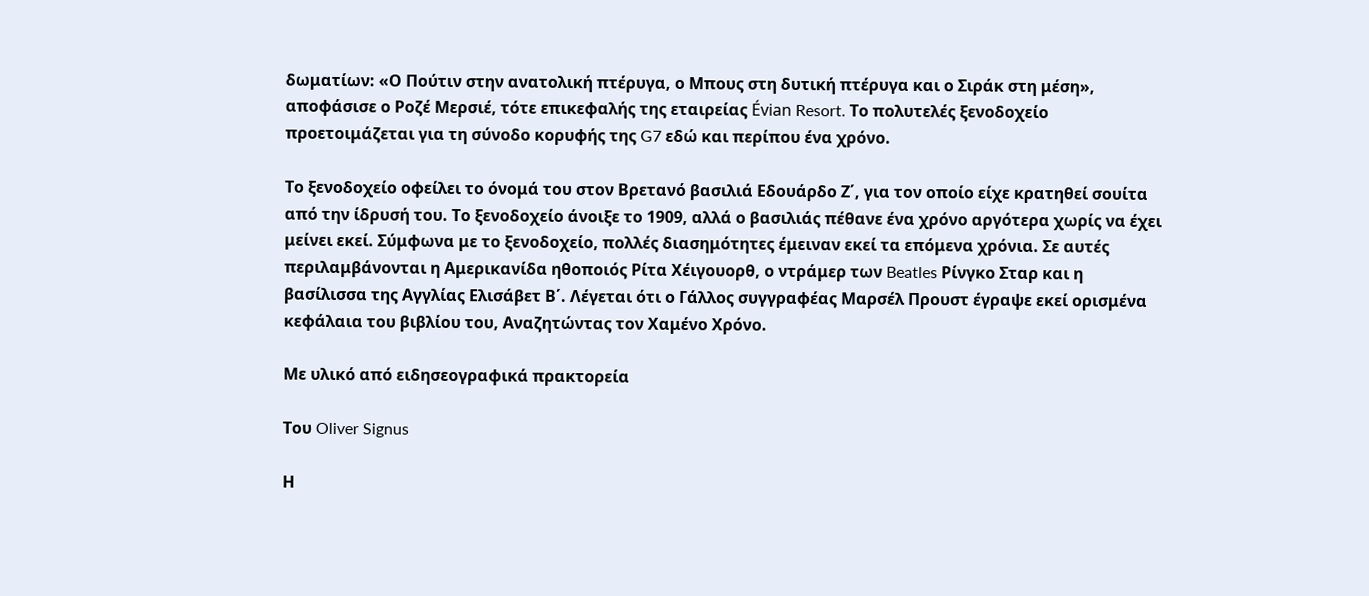δωματίων: «Ο Πούτιν στην ανατολική πτέρυγα, ο Μπους στη δυτική πτέρυγα και ο Σιράκ στη μέση», αποφάσισε ο Ροζέ Μερσιέ, τότε επικεφαλής της εταιρείας Évian Resort. Το πολυτελές ξενοδοχείο προετοιμάζεται για τη σύνοδο κορυφής της G7 εδώ και περίπου ένα χρόνο.

Το ξενοδοχείο οφείλει το όνομά του στον Βρετανό βασιλιά Εδουάρδο Ζ΄, για τον οποίο είχε κρατηθεί σουίτα από την ίδρυσή του. Το ξενοδοχείο άνοιξε το 1909, αλλά ο βασιλιάς πέθανε ένα χρόνο αργότερα χωρίς να έχει μείνει εκεί. Σύμφωνα με το ξενοδοχείο, πολλές διασημότητες έμειναν εκεί τα επόμενα χρόνια. Σε αυτές περιλαμβάνονται η Αμερικανίδα ηθοποιός Ρίτα Χέιγουορθ, ο ντράμερ των Beatles Ρίνγκο Σταρ και η βασίλισσα της Αγγλίας Ελισάβετ Β΄. Λέγεται ότι ο Γάλλος συγγραφέας Μαρσέλ Προυστ έγραψε εκεί ορισμένα κεφάλαια του βιβλίου του, Αναζητώντας τον Χαμένο Χρόνο.

Με υλικό από ειδησεογραφικά πρακτορεία

Του Oliver Signus

Η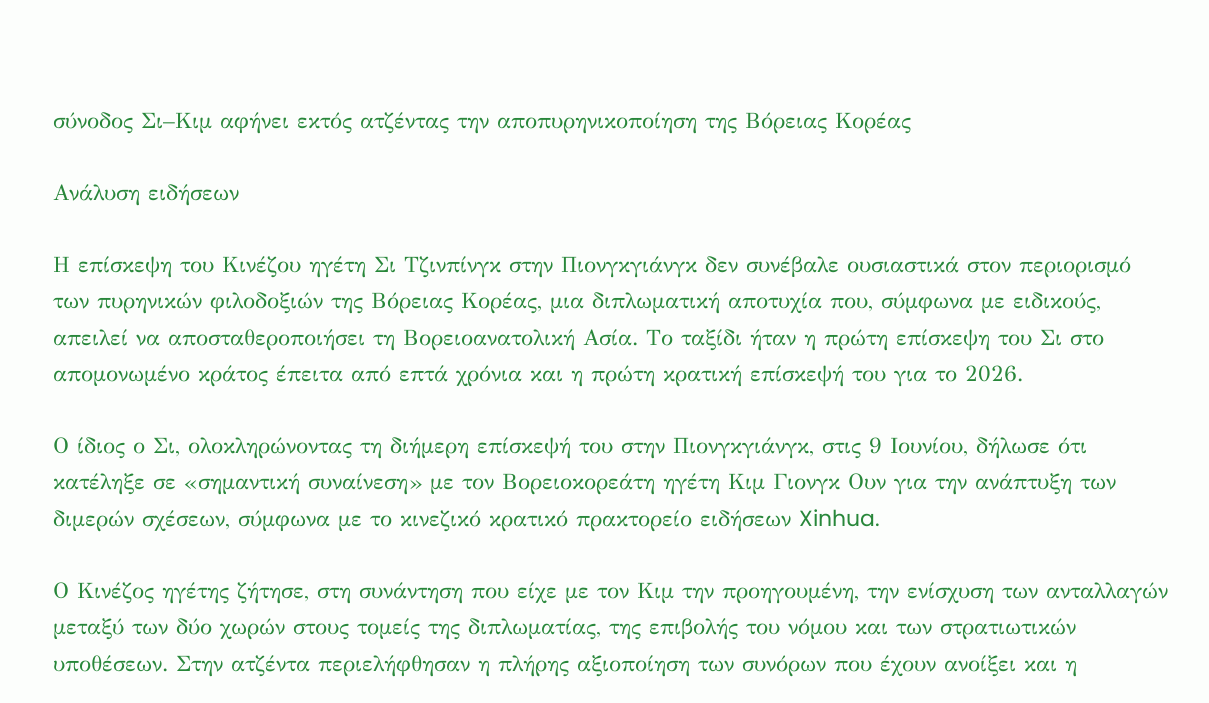σύνοδος Σι–Κιμ αφήνει εκτός ατζέντας την αποπυρηνικοποίηση της Βόρειας Κορέας

Ανάλυση ειδήσεων

Η επίσκεψη του Κινέζου ηγέτη Σι Τζινπίνγκ στην Πιονγκγιάνγκ δεν συνέβαλε ουσιαστικά στον περιορισμό των πυρηνικών φιλοδοξιών της Βόρειας Κορέας, μια διπλωματική αποτυχία που, σύμφωνα με ειδικούς, απειλεί να αποσταθεροποιήσει τη Βορειοανατολική Ασία. Το ταξίδι ήταν η πρώτη επίσκεψη του Σι στο απομονωμένο κράτος έπειτα από επτά χρόνια και η πρώτη κρατική επίσκεψή του για το 2026.

Ο ίδιος ο Σι, ολοκληρώνοντας τη διήμερη επίσκεψή του στην Πιονγκγιάνγκ, στις 9 Ιουνίου, δήλωσε ότι κατέληξε σε «σημαντική συναίνεση» με τον Βορειοκορεάτη ηγέτη Κιμ Γιονγκ Ουν για την ανάπτυξη των διμερών σχέσεων, σύμφωνα με το κινεζικό κρατικό πρακτορείο ειδήσεων Xinhua.

Ο Κινέζος ηγέτης ζήτησε, στη συνάντηση που είχε με τον Κιμ την προηγουμένη, την ενίσχυση των ανταλλαγών μεταξύ των δύο χωρών στους τομείς της διπλωματίας, της επιβολής του νόμου και των στρατιωτικών υποθέσεων. Στην ατζέντα περιελήφθησαν η πλήρης αξιοποίηση των συνόρων που έχουν ανοίξει και η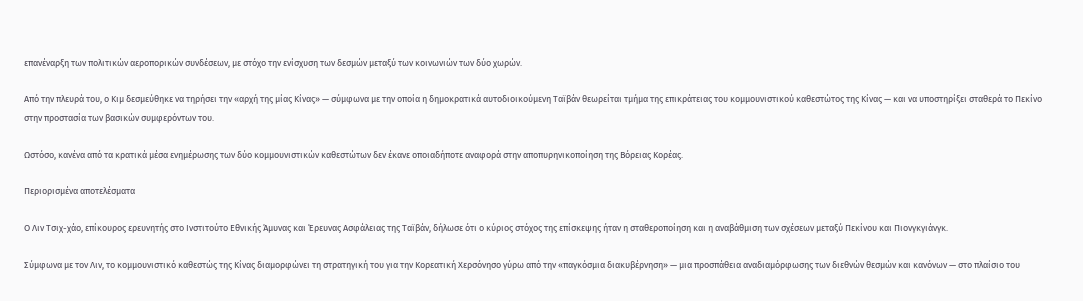επανέναρξη των πολιτικών αεροπορικών συνδέσεων, με στόχο την ενίσχυση των δεσμών μεταξύ των κοινωνιών των δύο χωρών.

Από την πλευρά του, ο Κιμ δεσμεύθηκε να τηρήσει την «αρχή της μίας Κίνας» — σύμφωνα με την οποία η δημοκρατικά αυτοδιοικούμενη Ταϊβάν θεωρείται τμήμα της επικράτειας του κομμουνιστικού καθεστώτος της Κίνας — και να υποστηρίξει σταθερά το Πεκίνο στην προστασία των βασικών συμφερόντων του.

Ωστόσο, κανένα από τα κρατικά μέσα ενημέρωσης των δύο κομμουνιστικών καθεστώτων δεν έκανε οποιαδήποτε αναφορά στην αποπυρηνικοποίηση της Βόρειας Κορέας.

Περιορισμένα αποτελέσματα

Ο Λιν Τσιχ-χάο, επίκουρος ερευνητής στο Ινστιτούτο Εθνικής Άμυνας και Έρευνας Ασφάλειας της Ταϊβάν, δήλωσε ότι ο κύριος στόχος της επίσκεψης ήταν η σταθεροποίηση και η αναβάθμιση των σχέσεων μεταξύ Πεκίνου και Πιονγκγιάνγκ.

Σύμφωνα με τον Λιν, το κομμουνιστικό καθεστώς της Κίνας διαμορφώνει τη στρατηγική του για την Κορεατική Χερσόνησο γύρω από την «παγκόσμια διακυβέρνηση» — μια προσπάθεια αναδιαμόρφωσης των διεθνών θεσμών και κανόνων — στο πλαίσιο του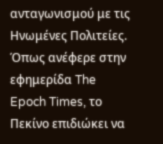ανταγωνισμού με τις Ηνωμένες Πολιτείες. Όπως ανέφερε στην εφημερίδα The Epoch Times, το Πεκίνο επιδιώκει να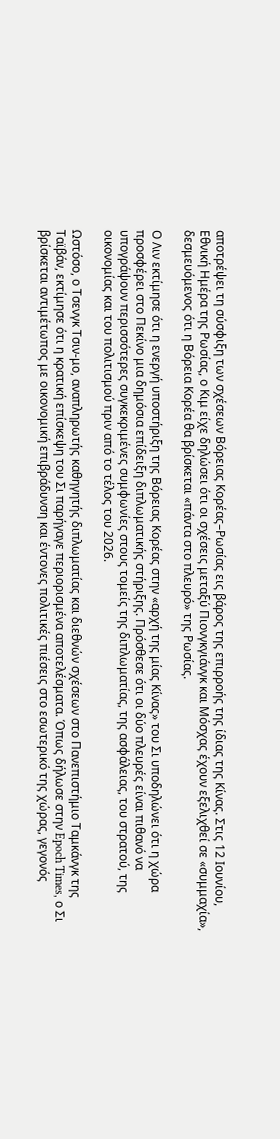αποτρέψει τη σύσφιξη των σχέσεων Βόρειας Κορέας–Ρωσίας εις βάρος της επιρροής της ίδιας της Κίνας. Στις 12 Ιουνίου, Εθνική Ημέρα της Ρωσίας, ο Κιμ είχε δηλώσει ότι οι σχέσεις μεταξύ Πιονγκγιάνγκ και Μόσχας έχουν εξελιχθεί σε «συμμαχία», δεσμευόμενος ότι η Βόρεια Κορέα θα βρίσκεται «πάντα στο πλευρό» της Ρωσίας.

Ο Λιν εκτίμησε ότι η ενεργή υποστήριξη της Βόρειας Κορέας στην «αρχή της μίας Κίνας» του Σι υποδηλώνει ότι η χώρα προσφέρει στο Πεκίνο μια δημόσια επίδειξη διπλωματικής στήριξης. Πρόσθεσε ότι οι δύο πλευρές είναι πιθανό να υπογράψουν περισσότερες συγκεκριμένες συμφωνίες στους τομείς της διπλωματίας, της ασφάλειας, του στρατού, της οικονομίας και του πολιτισμού πριν από το τέλος του 2026.

Ωστόσο, ο Τσενγκ Τσιν-μο, αναπληρωτής καθηγητής διπλωματίας και διεθνών σχέσεων στο Πανεπιστήμιο Ταμκάνγκ της Ταϊβάν, εκτίμησε ότι η κρατική επίσκεψη του Σι παρήγαγε περιορισμένα αποτελέσματα. Όπως δήλωσε στην Epoch Times, ο Σι βρίσκεται αντιμέτωπος με οικονομική επιβράδυνση και έντονες πολιτικές πιέσεις στο εσωτερικό της χώρας, γεγονός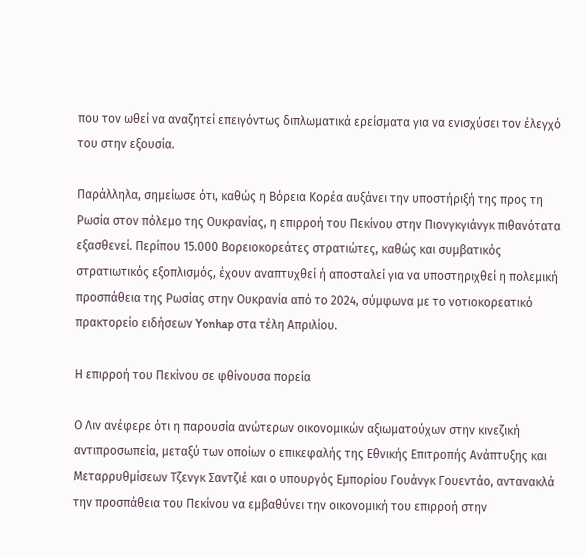που τον ωθεί να αναζητεί επειγόντως διπλωματικά ερείσματα για να ενισχύσει τον έλεγχό του στην εξουσία.

Παράλληλα, σημείωσε ότι, καθώς η Βόρεια Κορέα αυξάνει την υποστήριξή της προς τη Ρωσία στον πόλεμο της Ουκρανίας, η επιρροή του Πεκίνου στην Πιονγκγιάνγκ πιθανότατα εξασθενεί. Περίπου 15.000 Βορειοκορεάτες στρατιώτες, καθώς και συμβατικός στρατιωτικός εξοπλισμός, έχουν αναπτυχθεί ή αποσταλεί για να υποστηριχθεί η πολεμική προσπάθεια της Ρωσίας στην Ουκρανία από το 2024, σύμφωνα με το νοτιοκορεατικό πρακτορείο ειδήσεων Yonhap στα τέλη Απριλίου.

Η επιρροή του Πεκίνου σε φθίνουσα πορεία

Ο Λιν ανέφερε ότι η παρουσία ανώτερων οικονομικών αξιωματούχων στην κινεζική αντιπροσωπεία, μεταξύ των οποίων ο επικεφαλής της Εθνικής Επιτροπής Ανάπτυξης και Μεταρρυθμίσεων Τζενγκ Σαντζιέ και ο υπουργός Εμπορίου Γουάνγκ Γουεντάο, αντανακλά την προσπάθεια του Πεκίνου να εμβαθύνει την οικονομική του επιρροή στην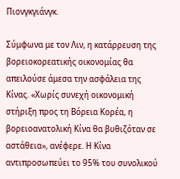Πιονγκγιάνγκ.

Σύμφωνα με τον Λιν, η κατάρρευση της βορειοκορεατικής οικονομίας θα απειλούσε άμεσα την ασφάλεια της Κίνας. «Χωρίς συνεχή οικονομική στήριξη προς τη Βόρεια Κορέα, η βορειοανατολική Κίνα θα βυθιζόταν σε αστάθεια», ανέφερε. Η Κίνα αντιπροσωπεύει το 95% του συνολικού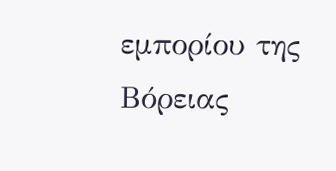εμπορίου της Βόρειας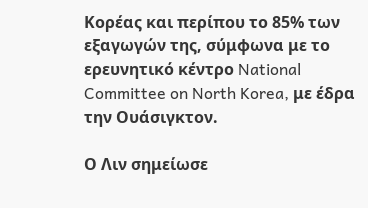Κορέας και περίπου το 85% των εξαγωγών της, σύμφωνα με το ερευνητικό κέντρο National Committee on North Korea, με έδρα την Ουάσιγκτον.

Ο Λιν σημείωσε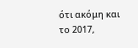ότι ακόμη και το 2017,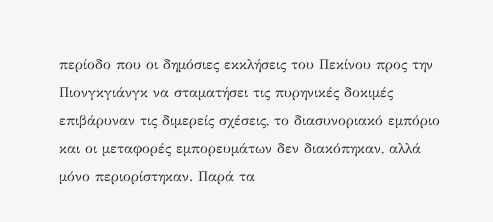περίοδο που οι δημόσιες εκκλήσεις του Πεκίνου προς την Πιονγκγιάνγκ να σταματήσει τις πυρηνικές δοκιμές επιβάρυναν τις διμερείς σχέσεις, το διασυνοριακό εμπόριο και οι μεταφορές εμπορευμάτων δεν διακόπηκαν, αλλά μόνο περιορίστηκαν. Παρά τα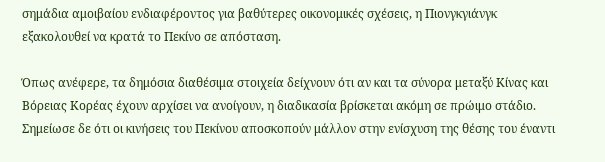σημάδια αμοιβαίου ενδιαφέροντος για βαθύτερες οικονομικές σχέσεις, η Πιονγκγιάνγκ εξακολουθεί να κρατά το Πεκίνο σε απόσταση.

Όπως ανέφερε, τα δημόσια διαθέσιμα στοιχεία δείχνουν ότι αν και τα σύνορα μεταξύ Κίνας και Βόρειας Κορέας έχουν αρχίσει να ανοίγουν, η διαδικασία βρίσκεται ακόμη σε πρώιμο στάδιο. Σημείωσε δε ότι οι κινήσεις του Πεκίνου αποσκοπούν μάλλον στην ενίσχυση της θέσης του έναντι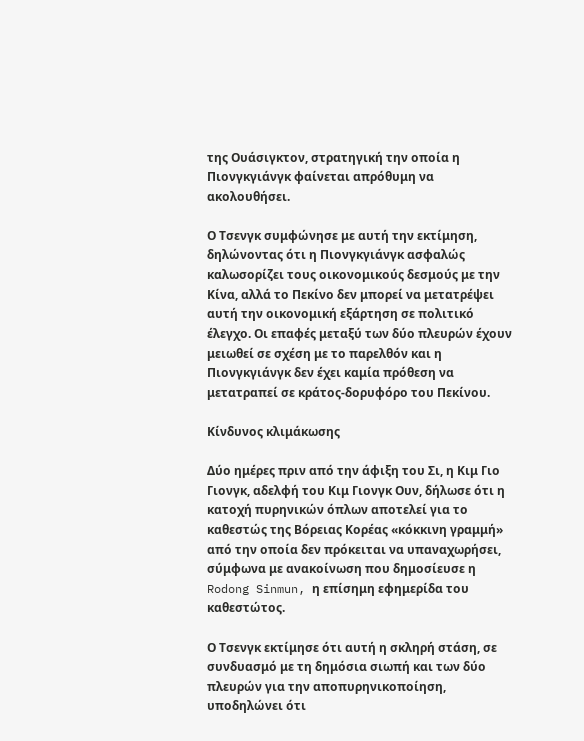της Ουάσιγκτον, στρατηγική την οποία η Πιονγκγιάνγκ φαίνεται απρόθυμη να ακολουθήσει.

Ο Τσενγκ συμφώνησε με αυτή την εκτίμηση, δηλώνοντας ότι η Πιονγκγιάνγκ ασφαλώς καλωσορίζει τους οικονομικούς δεσμούς με την Κίνα, αλλά το Πεκίνο δεν μπορεί να μετατρέψει αυτή την οικονομική εξάρτηση σε πολιτικό έλεγχο. Οι επαφές μεταξύ των δύο πλευρών έχουν μειωθεί σε σχέση με το παρελθόν και η Πιονγκγιάνγκ δεν έχει καμία πρόθεση να μετατραπεί σε κράτος-δορυφόρο του Πεκίνου.

Κίνδυνος κλιμάκωσης

Δύο ημέρες πριν από την άφιξη του Σι, η Κιμ Γιο Γιονγκ, αδελφή του Κιμ Γιονγκ Ουν, δήλωσε ότι η κατοχή πυρηνικών όπλων αποτελεί για το καθεστώς της Βόρειας Κορέας «κόκκινη γραμμή» από την οποία δεν πρόκειται να υπαναχωρήσει, σύμφωνα με ανακοίνωση που δημοσίευσε η Rodong Sinmun, η επίσημη εφημερίδα του καθεστώτος.

Ο Τσενγκ εκτίμησε ότι αυτή η σκληρή στάση, σε συνδυασμό με τη δημόσια σιωπή και των δύο πλευρών για την αποπυρηνικοποίηση, υποδηλώνει ότι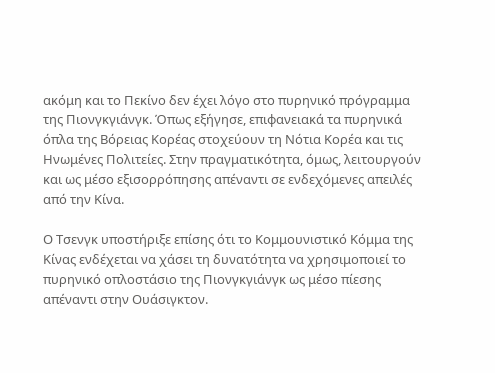ακόμη και το Πεκίνο δεν έχει λόγο στο πυρηνικό πρόγραμμα της Πιονγκγιάνγκ. Όπως εξήγησε, επιφανειακά τα πυρηνικά όπλα της Βόρειας Κορέας στοχεύουν τη Νότια Κορέα και τις Ηνωμένες Πολιτείες. Στην πραγματικότητα, όμως, λειτουργούν και ως μέσο εξισορρόπησης απέναντι σε ενδεχόμενες απειλές από την Κίνα.

Ο Τσενγκ υποστήριξε επίσης ότι το Κομμουνιστικό Κόμμα της Κίνας ενδέχεται να χάσει τη δυνατότητα να χρησιμοποιεί το πυρηνικό οπλοστάσιο της Πιονγκγιάνγκ ως μέσο πίεσης απέναντι στην Ουάσιγκτον.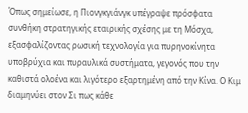Όπως σημείωσε, η Πιονγκγιάνγκ υπέγραψε πρόσφατα συνθήκη στρατηγικής εταιρικής σχέσης με τη Μόσχα, εξασφαλίζοντας ρωσική τεχνολογία για πυρηνοκίνητα υποβρύχια και πυραυλικά συστήματα, γεγονός που την καθιστά ολοένα και λιγότερο εξαρτημένη από την Κίνα. Ο Κιμ διαμηνύει στον Σι πως κάθε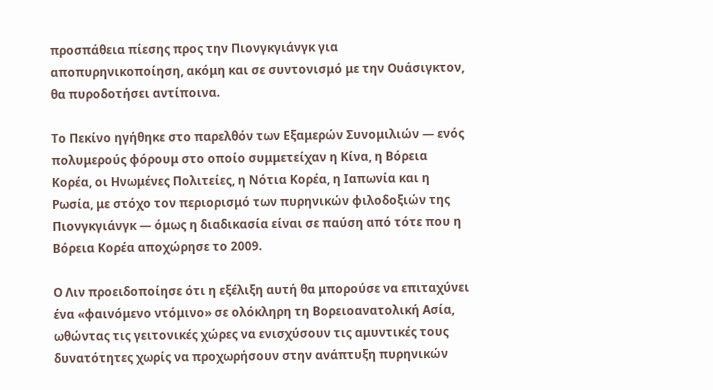προσπάθεια πίεσης προς την Πιονγκγιάνγκ για αποπυρηνικοποίηση, ακόμη και σε συντονισμό με την Ουάσιγκτον, θα πυροδοτήσει αντίποινα.

Το Πεκίνο ηγήθηκε στο παρελθόν των Εξαμερών Συνομιλιών — ενός πολυμερούς φόρουμ στο οποίο συμμετείχαν η Κίνα, η Βόρεια Κορέα, οι Ηνωμένες Πολιτείες, η Νότια Κορέα, η Ιαπωνία και η Ρωσία, με στόχο τον περιορισμό των πυρηνικών φιλοδοξιών της Πιονγκγιάνγκ — όμως η διαδικασία είναι σε παύση από τότε που η Βόρεια Κορέα αποχώρησε το 2009.

Ο Λιν προειδοποίησε ότι η εξέλιξη αυτή θα μπορούσε να επιταχύνει ένα «φαινόμενο ντόμινο» σε ολόκληρη τη Βορειοανατολική Ασία, ωθώντας τις γειτονικές χώρες να ενισχύσουν τις αμυντικές τους δυνατότητες χωρίς να προχωρήσουν στην ανάπτυξη πυρηνικών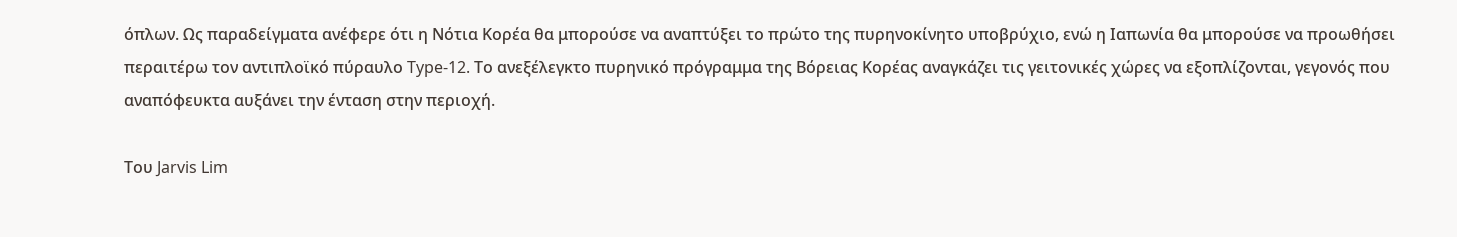όπλων. Ως παραδείγματα ανέφερε ότι η Νότια Κορέα θα μπορούσε να αναπτύξει το πρώτο της πυρηνοκίνητο υποβρύχιο, ενώ η Ιαπωνία θα μπορούσε να προωθήσει περαιτέρω τον αντιπλοϊκό πύραυλο Type-12. Το ανεξέλεγκτο πυρηνικό πρόγραμμα της Βόρειας Κορέας αναγκάζει τις γειτονικές χώρες να εξοπλίζονται, γεγονός που αναπόφευκτα αυξάνει την ένταση στην περιοχή.

Του Jarvis Lim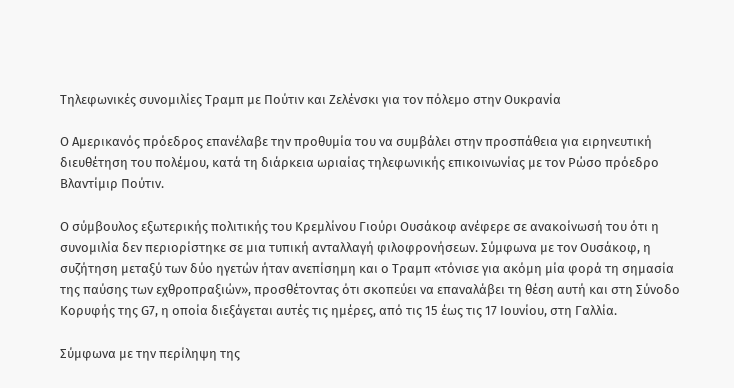Τηλεφωνικές συνομιλίες Τραμπ με Πούτιν και Ζελένσκι για τον πόλεμο στην Ουκρανία

Ο Αμερικανός πρόεδρος επανέλαβε την προθυμία του να συμβάλει στην προσπάθεια για ειρηνευτική διευθέτηση του πολέμου, κατά τη διάρκεια ωριαίας τηλεφωνικής επικοινωνίας με τον Ρώσο πρόεδρο Βλαντίμιρ Πούτιν.

Ο σύμβουλος εξωτερικής πολιτικής του Κρεμλίνου Γιούρι Ουσάκοφ ανέφερε σε ανακοίνωσή του ότι η συνομιλία δεν περιορίστηκε σε μια τυπική ανταλλαγή φιλοφρονήσεων. Σύμφωνα με τον Ουσάκοφ, η συζήτηση μεταξύ των δύο ηγετών ήταν ανεπίσημη και ο Τραμπ «τόνισε για ακόμη μία φορά τη σημασία της παύσης των εχθροπραξιών», προσθέτοντας ότι σκοπεύει να επαναλάβει τη θέση αυτή και στη Σύνοδο Κορυφής της G7, η οποία διεξάγεται αυτές τις ημέρες, από τις 15 έως τις 17 Ιουνίου, στη Γαλλία.

Σύμφωνα με την περίληψη της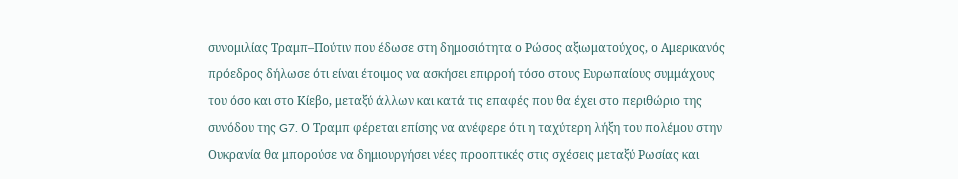συνομιλίας Τραμπ–Πούτιν που έδωσε στη δημοσιότητα ο Ρώσος αξιωματούχος, ο Αμερικανός πρόεδρος δήλωσε ότι είναι έτοιμος να ασκήσει επιρροή τόσο στους Ευρωπαίους συμμάχους του όσο και στο Κίεβο, μεταξύ άλλων και κατά τις επαφές που θα έχει στο περιθώριο της συνόδου της G7. Ο Τραμπ φέρεται επίσης να ανέφερε ότι η ταχύτερη λήξη του πολέμου στην Ουκρανία θα μπορούσε να δημιουργήσει νέες προοπτικές στις σχέσεις μεταξύ Ρωσίας και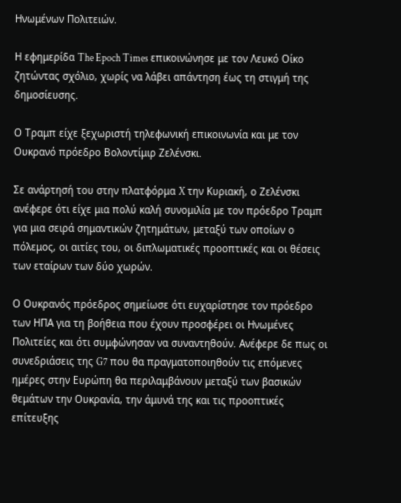Ηνωμένων Πολιτειών.

Η εφημερίδα The Epoch Times επικοινώνησε με τον Λευκό Οίκο ζητώντας σχόλιο, χωρίς να λάβει απάντηση έως τη στιγμή της δημοσίευσης.

Ο Τραμπ είχε ξεχωριστή τηλεφωνική επικοινωνία και με τον Ουκρανό πρόεδρο Βολοντίμιρ Ζελένσκι.

Σε ανάρτησή του στην πλατφόρμα X την Κυριακή, ο Ζελένσκι ανέφερε ότι είχε μια πολύ καλή συνομιλία με τον πρόεδρο Τραμπ για μια σειρά σημαντικών ζητημάτων, μεταξύ των οποίων ο πόλεμος, οι αιτίες του, οι διπλωματικές προοπτικές και οι θέσεις των εταίρων των δύο χωρών.

Ο Ουκρανός πρόεδρος σημείωσε ότι ευχαρίστησε τον πρόεδρο των ΗΠΑ για τη βοήθεια που έχουν προσφέρει οι Ηνωμένες Πολιτείες και ότι συμφώνησαν να συναντηθούν. Ανέφερε δε πως οι συνεδριάσεις της G7 που θα πραγματοποιηθούν τις επόμενες ημέρες στην Ευρώπη θα περιλαμβάνουν μεταξύ των βασικών θεμάτων την Ουκρανία, την άμυνά της και τις προοπτικές επίτευξης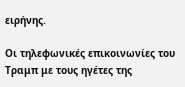ειρήνης.

Οι τηλεφωνικές επικοινωνίες του Τραμπ με τους ηγέτες της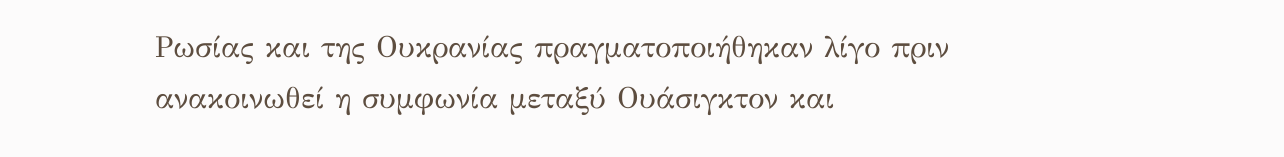Ρωσίας και της Ουκρανίας πραγματοποιήθηκαν λίγο πριν ανακοινωθεί η συμφωνία μεταξύ Ουάσιγκτον και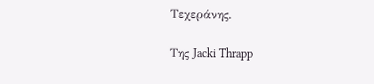Τεχεράνης.

Της Jacki Thrapp